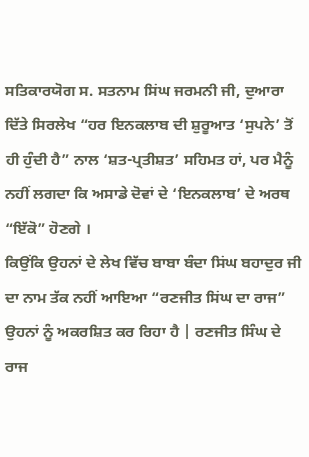ਸਤਿਕਾਰਯੋਗ ਸ. ਸਤਨਾਮ ਸਿਂਘ ਜਰਮਨੀ ਜੀ, ਦੁਆਰਾ ਦਿੱਤੇ ਸਿਰਲੇਖ “ਹਰ ਇਨਕਲਾਬ ਦੀ ਸ਼ੁਰੂਆਤ ‘ਸੁਪਨੇ’ ਤੋਂ ਹੀ ਹੁੰਦੀ ਹੈ” ਨਾਲ ‘ਸ਼ਤ-ਪ੍ਰਤੀਸ਼ਤ’ ਸਹਿਮਤ ਹਾਂ, ਪਰ ਮੈਨੂੰ ਨਹੀਂ ਲਗਦਾ ਕਿ ਅਸਾਡੇ ਦੋਵਾਂ ਦੇ ‘ਇਨਕਲਾਬ’ ਦੇ ਅਰਥ “ਇੱਕੋ” ਹੋਣਗੇ ।
ਕਿਉਂਕਿ ਉਹਨਾਂ ਦੇ ਲੇਖ ਵਿੱਚ ਬਾਬਾ ਬੰਦਾ ਸਿਂਘ ਬਹਾਦੁਰ ਜੀ ਦਾ ਨਾਮ ਤੱਕ ਨਹੀਂ ਆਇਆ “ਰਣਜੀਤ ਸਿਂਘ ਦਾ ਰਾਜ” ਉਹਨਾਂ ਨੂੰ ਅਕਰਸ਼ਿਤ ਕਰ ਰਿਹਾ ਹੈ | ਰਣਜੀਤ ਸਿੰਘ ਦੇ ਰਾਜ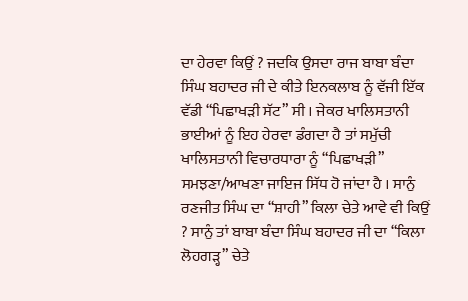ਦਾ ਹੇਰਵਾ ਕਿਉਂ ? ਜਦਕਿ ਉਸਦਾ ਰਾਜ ਬਾਬਾ ਬੰਦਾ ਸਿੰਘ ਬਹਾਦਰ ਜੀ ਦੇ ਕੀਤੇ ਇਨਕਲਾਬ ਨੂੰ ਵੱਜੀ ਇੱਕ ਵੱਡੀ “ਪਿਛਾਖੜੀ ਸੱਟ” ਸੀ । ਜੇਕਰ ਖਾਲਿਸਤਾਨੀ ਭਾਈਆਂ ਨੂੰ ਇਹ ਹੇਰਵਾ ਡੰਗਦਾ ਹੈ ਤਾਂ ਸਮੁੱਚੀ ਖਾਲਿਸਤਾਨੀ ਵਿਚਾਰਧਾਰਾ ਨੂੰ “ਪਿਛਾਖੜੀ” ਸਮਝਣਾ/ਆਖਣਾ ਜਾਇਜ ਸਿੱਧ ਹੋ ਜਾਂਦਾ ਹੈ । ਸਾਨੁੰ ਰਣਜੀਤ ਸਿੰਘ ਦਾ “ਸ਼ਾਹੀ” ਕਿਲਾ ਚੇਤੇ ਆਵੇ ਵੀ ਕਿਉਂ ? ਸਾਨੁੰ ਤਾਂ ਬਾਬਾ ਬੰਦਾ ਸਿੰਘ ਬਹਾਦਰ ਜੀ ਦਾ “ਕਿਲਾ ਲੋਹਗੜ੍ਹ” ਚੇਤੇ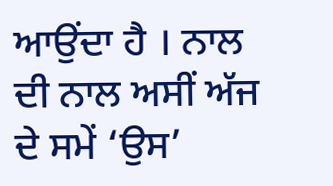ਆਉਂਦਾ ਹੈ । ਨਾਲ ਦੀ ਨਾਲ ਅਸੀਂ ਅੱਜ ਦੇ ਸਮੇਂ ‘ਉਸ’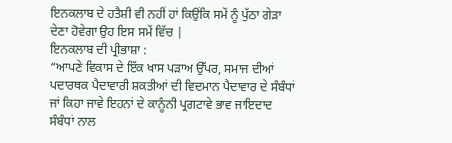ਇਨਕਲਾਬ ਦੇ ਹਤੈਸ਼ੀ ਵੀ ਨਹੀਂ ਹਾਂ ਕਿਉਂਕਿ ਸਮੇਂ ਨੂੰ ਪੁੱਠਾ ਗੇੜਾ ਦੇਣਾ ਹੋਵੇਗਾ ਉਹ ਇਸ ਸਮੇਂ ਵਿੱਚ |
ਇਨਕਲਾਬ ਦੀ ਪ੍ਰੀਭਾਸ਼ਾ :
“ਆਪਣੇ ਵਿਕਾਸ ਦੇ ਇੱਕ ਖਾਸ ਪੜਾਅ ਉੱਪਰ, ਸਮਾਜ ਦੀਆਂ ਪਦਾਰਥਕ ਪੈਦਾਵਾਰੀ ਸ਼ਕਤੀਆਂ ਦੀ ਵਿਦਮਾਨ ਪੈਦਾਵਾਰ ਦੇ ਸੰਬੰਧਾਂ ਜਾਂ ਕਿਹਾ ਜਾਵੇ ਇਹਨਾਂ ਦੇ ਕਾਨੂੰਨੀ ਪ੍ਰਗਟਾਵੇ ਭਾਵ ਜਾਇਦਾਦ ਸੰਬੰਧਾਂ ਨਾਲ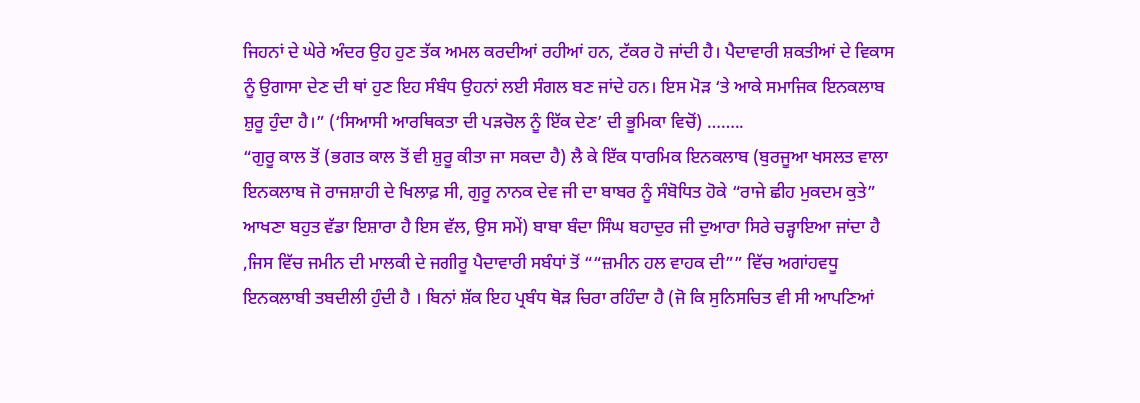ਜਿਹਨਾਂ ਦੇ ਘੇਰੇ ਅੰਦਰ ਉਹ ਹੁਣ ਤੱਕ ਅਮਲ ਕਰਦੀਆਂ ਰਹੀਆਂ ਹਨ, ਟੱਕਰ ਹੋ ਜਾਂਦੀ ਹੈ। ਪੈਦਾਵਾਰੀ ਸ਼ਕਤੀਆਂ ਦੇ ਵਿਕਾਸ ਨੂੰ ਉਗਾਸਾ ਦੇਣ ਦੀ ਥਾਂ ਹੁਣ ਇਹ ਸੰਬੰਧ ਉਹਨਾਂ ਲਈ ਸੰਗਲ ਬਣ ਜਾਂਦੇ ਹਨ। ਇਸ ਮੋੜ ‘ਤੇ ਆਕੇ ਸਮਾਜਿਕ ਇਨਕਲਾਬ ਸ਼ੁਰੂ ਹੁੰਦਾ ਹੈ।” (‘ਸਿਆਸੀ ਆਰਥਿਕਤਾ ਦੀ ਪੜਚੋਲ ਨੂੰ ਇੱਕ ਦੇਣ’ ਦੀ ਭੂਮਿਕਾ ਵਿਚੋਂ) ……..
“ਗੁਰੂ ਕਾਲ ਤੋਂ (ਭਗਤ ਕਾਲ ਤੋਂ ਵੀ ਸ਼ੁਰੂ ਕੀਤਾ ਜਾ ਸਕਦਾ ਹੈ) ਲੈ ਕੇ ਇੱਕ ਧਾਰਮਿਕ ਇਨਕਲਾਬ (ਬੁਰਜੂਆ ਖਸਲਤ ਵਾਲਾ ਇਨਕਲਾਬ ਜੋ ਰਾਜਸ਼ਾਹੀ ਦੇ ਖਿਲਾਫ਼ ਸੀ, ਗੁਰੂ ਨਾਨਕ ਦੇਵ ਜੀ ਦਾ ਬਾਬਰ ਨੂੰ ਸੰਬੋਧਿਤ ਹੋਕੇ “ਰਾਜੇ ਛੀਹ ਮੁਕਦਮ ਕੁਤੇ” ਆਖਣਾ ਬਹੁਤ ਵੱਡਾ ਇਸ਼ਾਰਾ ਹੈ ਇਸ ਵੱਲ, ਉਸ ਸਮੇਂ) ਬਾਬਾ ਬੰਦਾ ਸਿੰਘ ਬਹਾਦੁਰ ਜੀ ਦੁਆਰਾ ਸਿਰੇ ਚੜ੍ਹਾਇਆ ਜਾਂਦਾ ਹੈ ,ਜਿਸ ਵਿੱਚ ਜਮੀਨ ਦੀ ਮਾਲਕੀ ਦੇ ਜਗੀਰੂ ਪੈਦਾਵਾਰੀ ਸਬੰਧਾਂ ਤੋਂ ““ਜ਼ਮੀਨ ਹਲ ਵਾਹਕ ਦੀ”” ਵਿੱਚ ਅਗਾਂਹਵਧੂ ਇਨਕਲਾਬੀ ਤਬਦੀਲੀ ਹੁੰਦੀ ਹੈ । ਬਿਨਾਂ ਸ਼ੱਕ ਇਹ ਪ੍ਰਬੰਧ ਥੋੜ ਚਿਰਾ ਰਹਿੰਦਾ ਹੈ (ਜੋ ਕਿ ਸੁਨਿਸਚਿਤ ਵੀ ਸੀ ਆਪਣਿਆਂ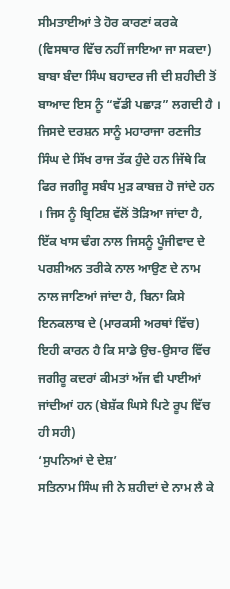ਸੀਮਤਾਈਆਂ ਤੇ ਹੋਰ ਕਾਰਣਾਂ ਕਰਕੇ (ਵਿਸਥਾਰ ਵਿੱਚ ਨਹੀਂ ਜਾਇਆ ਜਾ ਸਕਦਾ) ਬਾਬਾ ਬੰਦਾ ਸਿੰਘ ਬਹਾਦਰ ਜੀ ਦੀ ਸ਼ਹੀਦੀ ਤੋਂ ਬਾਆਦ ਇਸ ਨੂੰ “ਵੱਡੀ ਪਛਾੜ” ਲਗਦੀ ਹੈ । ਜਿਸਦੇ ਦਰਸ਼ਨ ਸਾਨੂੰ ਮਹਾਰਾਜਾ ਰਣਜੀਤ ਸਿੰਘ ਦੇ ਸਿੱਖ ਰਾਜ ਤੱਕ ਹੁੰਦੇ ਹਨ ਜਿੱਥੇ ਕਿ ਫਿਰ ਜਗੀਰੂ ਸਬੰਧ ਮੁੜ ਕਾਬਜ਼ ਹੋ ਜਾਂਦੇ ਹਨ । ਜਿਸ ਨੂੰ ਬ੍ਰਿਟਿਸ਼ ਵੱਲੋਂ ਤੋੜਿਆ ਜਾਂਦਾ ਹੈ, ਇੱਕ ਖਾਸ ਢੰਗ ਨਾਲ ਜਿਸਨੂੰ ਪੂੰਜੀਵਾਦ ਦੇ ਪਰਸ਼ੀਅਨ ਤਰੀਕੇ ਨਾਲ ਆਉਣ ਦੇ ਨਾਮ ਨਾਲ ਜਾਣਿਆਂ ਜਾਂਦਾ ਹੈ, ਬਿਨਾ ਕਿਸੇ ਇਨਕਲਾਬ ਦੇ (ਮਾਰਕਸੀ ਅਰਥਾਂ ਵਿੱਚ) ਇਹੀ ਕਾਰਨ ਹੈ ਕਿ ਸਾਡੇ ਉਚ-ਉਸਾਰ ਵਿੱਚ ਜਗੀਰੂ ਕਦਰਾਂ ਕੀਮਤਾਂ ਅੱਜ ਵੀ ਪਾਈਆਂ ਜਾਂਦੀਆਂ ਹਨ (ਬੇਸ਼ੱਕ ਘਿਸੇ ਪਿਟੇ ਰੂਪ ਵਿੱਚ ਹੀ ਸਹੀ)
‘ਸੁਪਨਿਆਂ ਦੇ ਦੇਸ਼’
ਸਤਿਨਾਮ ਸਿੰਘ ਜੀ ਨੇ ਸ਼ਹੀਦਾਂ ਦੇ ਨਾਮ ਲੈ ਕੇ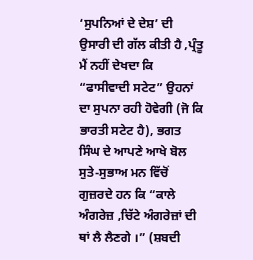‘ਸੁਪਨਿਆਂ ਦੇ ਦੇਸ਼’ ਦੀ ਉਸਾਰੀ ਦੀ ਗੱਲ ਕੀਤੀ ਹੈ ,ਪ੍ਰੰਤੂ ਮੈਂ ਨਹੀਂ ਦੇਖਦਾ ਕਿ “ਫਾਸੀਵਾਦੀ ਸਟੇਟ” ਉਹਨਾਂ ਦਾ ਸੁਪਨਾ ਰਹੀ ਹੋਵੇਗੀ (ਜੋ ਕਿ ਭਾਰਤੀ ਸਟੇਟ ਹੈ), ਭਗਤ ਸਿੰਘ ਦੇ ਆਪਣੇ ਆਖੇ ਬੋਲ ਸੁਤੇ-ਸੁਭਾਅ ਮਨ ਵਿੱਚੋਂ ਗੁਜ਼ਰਦੇ ਹਨ ਕਿ “ਕਾਲੇ ਅੰਗਰੇਜ਼ ,ਚਿੱਟੇ ਅੰਗਰੇਜ਼ਾਂ ਦੀ ਥਾਂ ਲੈ ਲੈਣਗੇ ।” (ਸ਼ਬਦੀ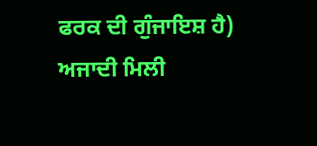ਫਰਕ ਦੀ ਗੁੰਜਾਇਸ਼ ਹੈ) ਅਜਾਦੀ ਮਿਲੀ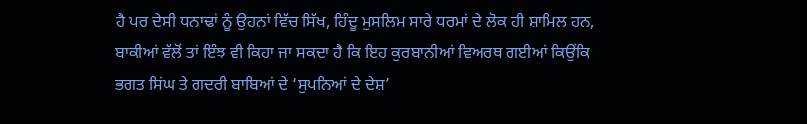ਹੈ ਪਰ ਦੇਸੀ ਧਨਾਢਾਂ ਨੂੰ ਉਹਨਾਂ ਵਿੱਚ ਸਿੱਖ, ਹਿੰਦੂ ਮੁਸਲਿਮ ਸਾਰੇ ਧਰਮਾਂ ਦੇ ਲੋਕ ਹੀ ਸ਼ਾਮਿਲ ਹਨ, ਬਾਕੀਆਂ ਵੱਲੋਂ ਤਾਂ ਇੰਝ ਵੀ ਕਿਹਾ ਜਾ ਸਕਦਾ ਹੈ ਕਿ ਇਹ ਕੁਰਬਾਨੀਆਂ ਵਿਅਰਥ ਗਈਆਂ ਕਿਉਂਕਿ ਭਗਤ ਸਿਂਘ ਤੇ ਗਦਰੀ ਬਾਬਿਆਂ ਦੇ ‘ਸੁਪਨਿਆਂ ਦੇ ਦੇਸ਼’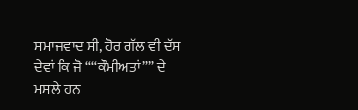ਸਮਾਜਵਾਦ ਸੀ, ਹੋਰ ਗੱਲ ਵੀ ਦੱਸ ਦੇਵਾਂ ਕਿ ਜੋ ““ਕੌਮੀਅਤਾਂ”” ਦੇ ਮਸਲੇ ਹਨ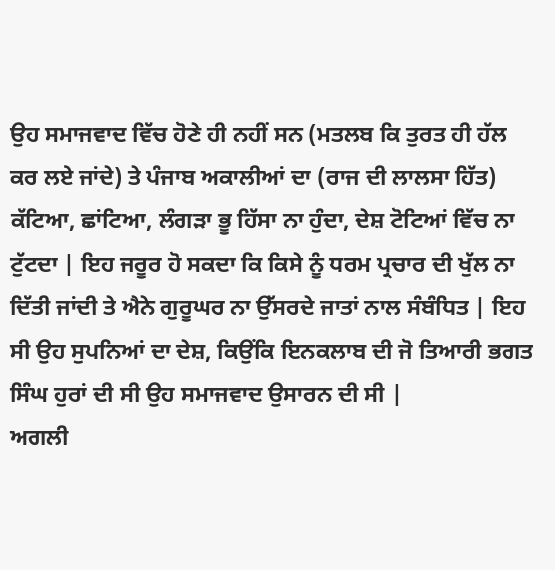ਉਹ ਸਮਾਜਵਾਦ ਵਿੱਚ ਹੋਣੇ ਹੀ ਨਹੀਂ ਸਨ (ਮਤਲਬ ਕਿ ਤੁਰਤ ਹੀ ਹੱਲ ਕਰ ਲਏ ਜਾਂਦੇ) ਤੇ ਪੰਜਾਬ ਅਕਾਲੀਆਂ ਦਾ (ਰਾਜ ਦੀ ਲਾਲਸਾ ਹਿੱਤ) ਕੱਟਿਆ, ਛਾਂਟਿਆ, ਲੰਗੜਾ ਭੂ ਹਿੱਸਾ ਨਾ ਹੁੰਦਾ, ਦੇਸ਼ ਟੋਟਿਆਂ ਵਿੱਚ ਨਾ ਟੁੱਟਦਾ | ਇਹ ਜਰੂਰ ਹੋ ਸਕਦਾ ਕਿ ਕਿਸੇ ਨੂੰ ਧਰਮ ਪ੍ਰਚਾਰ ਦੀ ਖੁੱਲ ਨਾ ਦਿੱਤੀ ਜਾਂਦੀ ਤੇ ਐਨੇ ਗੁਰੂਘਰ ਨਾ ਉੱਸਰਦੇ ਜਾਤਾਂ ਨਾਲ ਸੰਬੰਧਿਤ | ਇਹ ਸੀ ਉਹ ਸੁਪਨਿਆਂ ਦਾ ਦੇਸ਼, ਕਿਉਂਕਿ ਇਨਕਲਾਬ ਦੀ ਜੋ ਤਿਆਰੀ ਭਗਤ ਸਿੰਘ ਹੁਰਾਂ ਦੀ ਸੀ ਉਹ ਸਮਾਜਵਾਦ ਉਸਾਰਨ ਦੀ ਸੀ |
ਅਗਲੀ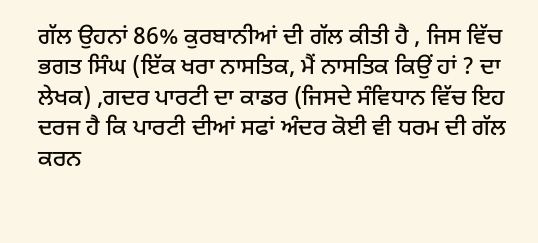ਗੱਲ ਉਹਨਾਂ 86% ਕੁਰਬਾਨੀਆਂ ਦੀ ਗੱਲ ਕੀਤੀ ਹੈ , ਜਿਸ ਵਿੱਚ ਭਗਤ ਸਿੰਘ (ਇੱਕ ਖਰਾ ਨਾਸਤਿਕ, ਮੈਂ ਨਾਸਤਿਕ ਕਿਉਂ ਹਾਂ ? ਦਾ ਲੇਖਕ) ,ਗਦਰ ਪਾਰਟੀ ਦਾ ਕਾਡਰ (ਜਿਸਦੇ ਸੰਵਿਧਾਨ ਵਿੱਚ ਇਹ ਦਰਜ ਹੈ ਕਿ ਪਾਰਟੀ ਦੀਆਂ ਸਫਾਂ ਅੰਦਰ ਕੋਈ ਵੀ ਧਰਮ ਦੀ ਗੱਲ ਕਰਨ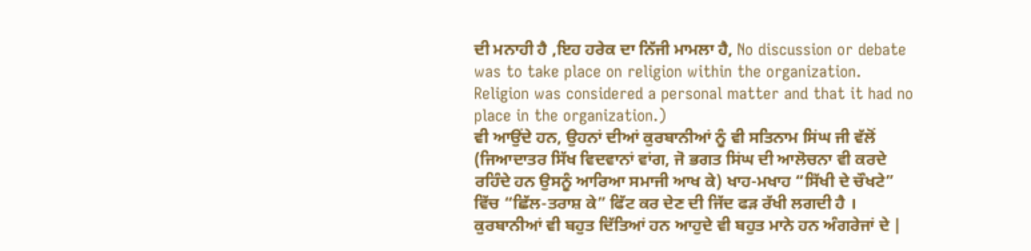ਦੀ ਮਨਾਹੀ ਹੈ ,ਇਹ ਹਰੇਕ ਦਾ ਨਿੱਜੀ ਮਾਮਲਾ ਹੈ, No discussion or debate was to take place on religion within the organization. Religion was considered a personal matter and that it had no place in the organization.)
ਵੀ ਆਉਂਦੇ ਹਨ, ਉਹਨਾਂ ਦੀਆਂ ਕੁਰਬਾਨੀਆਂ ਨੂੰ ਵੀ ਸਤਿਨਾਮ ਸਿਂਘ ਜੀ ਵੱਲੋਂ (ਜਿਆਦਾਤਰ ਸਿੱਖ ਵਿਦਵਾਨਾਂ ਵਾਂਗ, ਜੋ ਭਗਤ ਸਿਂਘ ਦੀ ਆਲੋਚਨਾ ਵੀ ਕਰਦੇ ਰਹਿੰਦੇ ਹਨ ਉਸਨੂੰ ਆਰਿਆ ਸਮਾਜੀ ਆਖ ਕੇ) ਖਾਹ-ਮਖਾਹ “ਸਿੱਖੀ ਦੇ ਚੌਖਟੇ” ਵਿੱਚ “ਛਿੱਲ-ਤਰਾਸ਼ ਕੇ” ਫਿੱਟ ਕਰ ਦੇਣ ਦੀ ਜਿੱਦ ਫੜ ਰੱਖੀ ਲਗਦੀ ਹੈ । ਕੁਰਬਾਨੀਆਂ ਵੀ ਬਹੁਤ ਦਿੱਤਿਆਂ ਹਨ ਆਹੁਦੇ ਵੀ ਬਹੁਤ ਮਾਨੇ ਹਨ ਅੰਗਰੇਜਾਂ ਦੇ |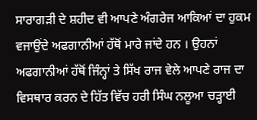ਸਾਰਾਗੜੀ ਦੇ ਸ਼ਹੀਦ ਵੀ ਆਪਣੇ ਅੰਗਰੇਜ ਆਕਿਆਂ ਦਾ ਹੁਕਮ ਵਜਾਉਂਦੇ ਅਫਗਾਨੀਆਂ ਹੱਥੋਂ ਮਾਰੇ ਜਾਂਦੇ ਹਨ । ਉਹਨਾਂ ਅਫਗਾਨੀਆਂ ਹੱਥੋਂ ਜਿੰਨ੍ਹਾਂ ਤੇ ਸਿੱਖ ਰਾਜ ਵੇਲੇ ਆਪਣੇ ਰਾਜ ਦਾ ਵਿਸਥਾਰ ਕਰਨ ਦੇ ਹਿੱਤ ਵਿੱਚ ਹਰੀ ਸਿੰਘ ਨਲੂਆ ਚੜ੍ਹਾਈ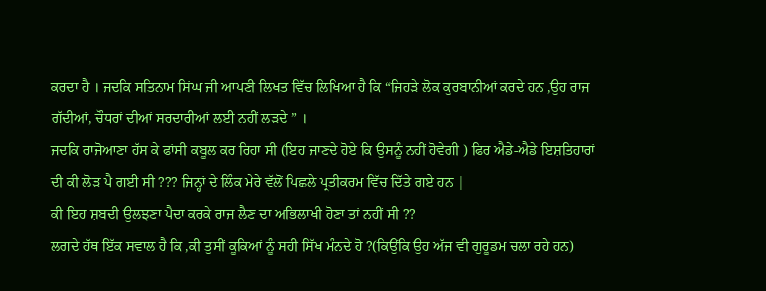ਕਰਦਾ ਹੈ । ਜਦਕਿ ਸਤਿਨਾਮ ਸਿਂਘ ਜੀ ਆਪਣੀ ਲਿਖਤ ਵਿੱਚ ਲਿਖਿਆ ਹੈ ਕਿ “ਜਿਹੜੇ ਲੋਕ ਕੁਰਬਾਨੀਆਂ ਕਰਦੇ ਹਨ ,ਉਹ ਰਾਜ ਗੱਦੀਆਂ, ਚੌਧਰਾਂ ਦੀਆਂ ਸਰਦਾਰੀਆਂ ਲਈ ਨਹੀਂ ਲੜਦੇ ” ।
ਜਦਕਿ ਰਾਜੋਆਣਾ ਹੱਸ ਕੇ ਫਾਂਸੀ ਕਬੂਲ ਕਰ ਰਿਹਾ ਸੀ (ਇਹ ਜਾਣਦੇ ਹੋਏ ਕਿ ਉਸਨੂੰ ਨਹੀਂ ਹੋਵੇਗੀ ) ਫਿਰ ਐਡੇ-ਐਡੇ ਇਸ਼ਤਿਹਾਰਾਂ ਦੀ ਕੀ ਲੋੜ ਪੈ ਗਈ ਸੀ ??? ਜਿਨ੍ਹਾਂ ਦੇ ਲਿੰਕ ਮੇਰੇ ਵੱਲੋਂ ਪਿਛਲੇ ਪ੍ਰਤੀਕਰਮ ਵਿੱਚ ਦਿੱਤੇ ਗਏ ਹਨ |
ਕੀ ਇਹ ਸ਼ਬਦੀ ਉਲਝਣਾ ਪੈਦਾ ਕਰਕੇ ਰਾਜ ਲੈਣ ਦਾ ਅਭਿਲਾਖੀ ਹੋਣਾ ਤਾਂ ਨਹੀਂ ਸੀ ??
ਲਗਦੇ ਹੱਥ ਇੱਕ ਸਵਾਲ ਹੈ ਕਿ ,ਕੀ ਤੁਸੀਂ ਕੂਕਿਆਂ ਨੂੰ ਸਹੀ ਸਿੱਖ ਮੰਨਦੇ ਹੋ ?(ਕਿਉਂਕਿ ਉਹ ਅੱਜ ਵੀ ਗੁਰੂਡਮ ਚਲਾ ਰਹੇ ਹਨ)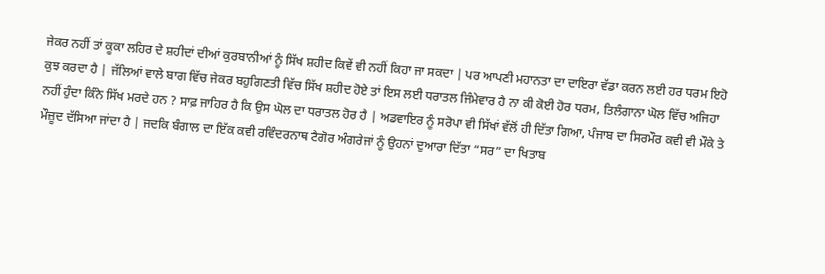ਜੇਕਰ ਨਹੀਂ ਤਾਂ ਕੂਕਾ ਲਹਿਰ ਦੇ ਸ਼ਹੀਦਾਂ ਦੀਆਂ ਕੁਰਬਾਨੀਆਂ ਨੂੰ ਸਿੱਖ ਸ਼ਹੀਦ ਕਿਵੇਂ ਵੀ ਨਹੀਂ ਕਿਹਾ ਜਾ ਸਕਦਾ | ਪਰ ਆਪਣੀ ਮਹਾਨਤਾ ਦਾ ਦਾਇਰਾ ਵੱਡਾ ਕਰਨ ਲਈ ਹਰ ਧਰਮ ਇਹੋ ਕੁਝ ਕਰਦਾ ਹੈ | ਜੱਲਿਆਂ ਵਾਲੇ ਬਾਗ ਵਿੱਚ ਜੇਕਰ ਬਹੁਗਿਣਤੀ ਵਿੱਚ ਸਿੱਖ ਸ਼ਹੀਦ ਹੋਏ ਤਾਂ ਇਸ ਲਈ ਧਰਾਤਲ ਜਿੰਮੇਵਾਰ ਹੈ ਨਾ ਕੀ ਕੋਈ ਹੋਰ ਧਰਮ, ਤਿਲੰਗਾਨਾ ਘੋਲ ਵਿੱਚ ਅਜਿਹਾ ਨਹੀਂ ਹੁੰਦਾ ਕਿੰਨੇ ਸਿੱਖ ਮਰਦੇ ਹਨ ? ਸਾਫ਼ ਜਾਹਿਰ ਹੈ ਕਿ ਉਸ ਘੋਲ ਦਾ ਧਰਾਤਲ ਹੋਰ ਹੈ | ਅਡਵਾਇਰ ਨੂੰ ਸਰੋਪਾ ਵੀ ਸਿੱਖਾਂ ਵੱਲੋਂ ਹੀ ਦਿੱਤਾ ਗਿਆ, ਪੰਜਾਬ ਦਾ ਸਿਰਮੌਰ ਕਵੀ ਵੀ ਮੌਕੇ ਤੇ ਮੌਜ਼ੂਦ ਦੱਸਿਆ ਜਾਂਦਾ ਹੈ | ਜਦਕਿ ਬੰਗਾਲ ਦਾ ਇੱਕ ਕਵੀ ਰਵਿੰਦਰਨਾਥ ਟੈਗੋਰ ਅੰਗਰੇਜਾਂ ਨੂੰ ਉਹਨਾਂ ਦੁਆਰਾ ਦਿੱਤਾ “ਸਰ” ਦਾ ਖਿਤਾਬ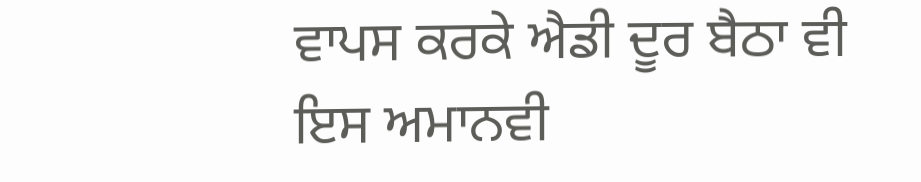ਵਾਪਸ ਕਰਕੇ ਐਡੀ ਦੂਰ ਬੈਠਾ ਵੀ ਇਸ ਅਮਾਨਵੀ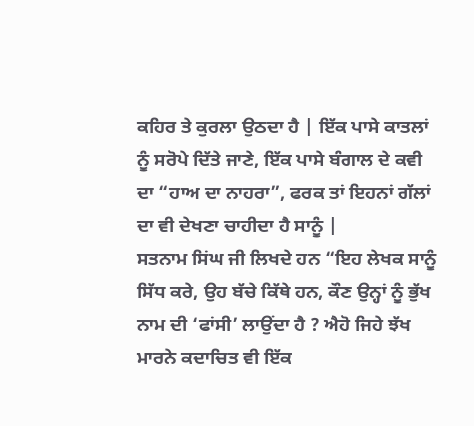ਕਹਿਰ ਤੇ ਕੁਰਲਾ ਉਠਦਾ ਹੈ | ਇੱਕ ਪਾਸੇ ਕਾਤਲਾਂ ਨੂੰ ਸਰੋਪੇ ਦਿੱਤੇ ਜਾਣੇ, ਇੱਕ ਪਾਸੇ ਬੰਗਾਲ ਦੇ ਕਵੀ ਦਾ “ਹਾਅ ਦਾ ਨਾਹਰਾ”, ਫਰਕ ਤਾਂ ਇਹਨਾਂ ਗੱਲਾਂ ਦਾ ਵੀ ਦੇਖਣਾ ਚਾਹੀਦਾ ਹੈ ਸਾਨੂੰ |
ਸਤਨਾਮ ਸਿਂਘ ਜੀ ਲਿਖਦੇ ਹਨ “ਇਹ ਲੇਖਕ ਸਾਨੂੰ ਸਿੱਧ ਕਰੇ, ਉਹ ਬੱਚੇ ਕਿੱਥੇ ਹਨ, ਕੌਣ ਉਨ੍ਹਾਂ ਨੂੰ ਭੁੱਖ ਨਾਮ ਦੀ ‘ਫਾਂਸੀ’ ਲਾਉਂਦਾ ਹੈ ? ਐਹੋ ਜਿਹੇ ਝੱਖ ਮਾਰਨੇ ਕਦਾਚਿਤ ਵੀ ਇੱਕ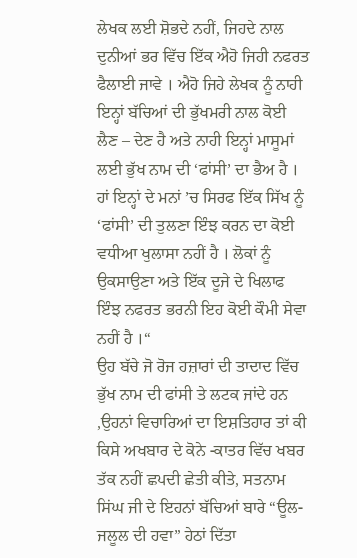ਲੇਖਕ ਲਈ ਸ਼ੋਭਦੇ ਨਹੀਂ, ਜਿਹਦੇ ਨਾਲ ਦੁਨੀਆਂ ਭਰ ਵਿੱਚ ਇੱਕ ਐਹੋ ਜਿਹੀ ਨਫਰਤ ਫੈਲਾਈ ਜਾਵੇ । ਐਹੋ ਜਿਹੇ ਲੇਖਕ ਨੂੰ ਨਾਹੀ ਇਨ੍ਹਾਂ ਬੱਚਿਆਂ ਦੀ ਭੁੱਖਮਰੀ ਨਾਲ ਕੋਈ ਲੈਣ – ਦੇਣ ਹੈ ਅਤੇ ਨਾਹੀ ਇਨ੍ਹਾਂ ਮਾਸੂਮਾਂ ਲਈ ਭੁੱਖ ਨਾਮ ਦੀ ‘ਫਾਂਸੀ’ ਦਾ ਭੈਅ ਹੈ । ਹਾਂ ਇਨ੍ਹਾਂ ਦੇ ਮਨਾਂ ’ਚ ਸਿਰਫ ਇੱਕ ਸਿੱਖ ਨੂੰ ‘ਫਾਂਸੀ’ ਦੀ ਤੁਲਣਾ ਇੰਝ ਕਰਨ ਦਾ ਕੋਈ ਵਧੀਆ ਖੁਲਾਸਾ ਨਹੀਂ ਹੈ । ਲੋਕਾਂ ਨੂੰ ਉਕਸਾਉਣਾ ਅਤੇ ਇੱਕ ਦੂਜੇ ਦੇ ਖਿਲਾਫ ਇੰਝ ਨਫਰਤ ਭਰਨੀ ਇਹ ਕੋਈ ਕੌਮੀ ਸੇਵਾ ਨਹੀਂ ਹੈ ।“
ਉਹ ਬੱਚੇ ਜੋ ਰੋਜ ਹਜ਼ਾਰਾਂ ਦੀ ਤਾਦਾਦ ਵਿੱਚ ਭੁੱਖ ਨਾਮ ਦੀ ਫਾਂਸੀ ਤੇ ਲਟਕ ਜਾਂਦੇ ਹਨ ,ਉਹਨਾਂ ਵਿਚਾਰਿਆਂ ਦਾ ਇਸ਼ਤਿਹਾਰ ਤਾਂ ਕੀ ਕਿਸੇ ਅਖਬਾਰ ਦੇ ਕੋਨੇ -ਕਾਤਰ ਵਿੱਚ ਖਬਰ ਤੱਕ ਨਹੀਂ ਛਪਦੀ ਛੇਤੀ ਕੀਤੇ, ਸਤਨਾਮ ਸਿਂਘ ਜੀ ਦੇ ਇਹਨਾਂ ਬੱਚਿਆਂ ਬਾਰੇ “ਊਲ-ਜਲੂਲ ਦੀ ਹਵਾ” ਹੇਠਾਂ ਦਿੱਤਾ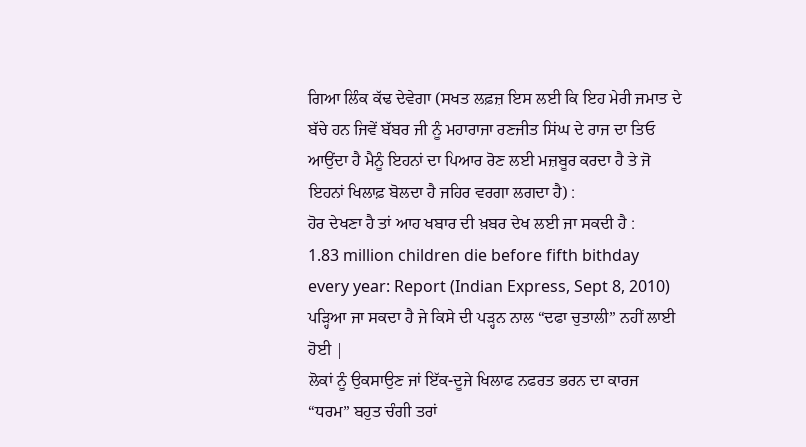ਗਿਆ ਲਿੰਕ ਕੱਢ ਦੇਵੇਗਾ (ਸਖਤ ਲਫ਼ਜ਼ ਇਸ ਲਈ ਕਿ ਇਹ ਮੇਰੀ ਜਮਾਤ ਦੇ ਬੱਚੇ ਹਨ ਜਿਵੇਂ ਬੱਬਰ ਜੀ ਨੂੰ ਮਹਾਰਾਜਾ ਰਣਜੀਤ ਸਿਂਘ ਦੇ ਰਾਜ ਦਾ ਤਿਓ ਆਉਂਦਾ ਹੈ ਮੈਨੂੰ ਇਹਨਾਂ ਦਾ ਪਿਆਰ ਰੋਣ ਲਈ ਮਜ਼ਬੂਰ ਕਰਦਾ ਹੈ ਤੇ ਜੋ ਇਹਨਾਂ ਖਿਲਾਫ਼ ਬੋਲਦਾ ਹੈ ਜਹਿਰ ਵਰਗਾ ਲਗਦਾ ਹੈ) :
ਹੋਰ ਦੇਖਣਾ ਹੈ ਤਾਂ ਆਹ ਖਬਾਰ ਦੀ ਖ਼ਬਰ ਦੇਖ ਲਈ ਜਾ ਸਕਦੀ ਹੈ :
1.83 million children die before fifth bithday every year: Report (Indian Express, Sept 8, 2010) ਪੜ੍ਹਿਆ ਜਾ ਸਕਦਾ ਹੈ ਜੇ ਕਿਸੇ ਦੀ ਪੜ੍ਹਨ ਨਾਲ “ਦਫਾ ਚੁਤਾਲੀ” ਨਹੀਂ ਲਾਈ ਹੋਈ |
ਲੋਕਾਂ ਨੂੰ ਉਕਸਾਉਣ ਜਾਂ ਇੱਕ-ਦੂਜੇ ਖਿਲਾਫ ਨਫਰਤ ਭਰਨ ਦਾ ਕਾਰਜ “ਧਰਮ” ਬਹੁਤ ਚੰਗੀ ਤਰਾਂ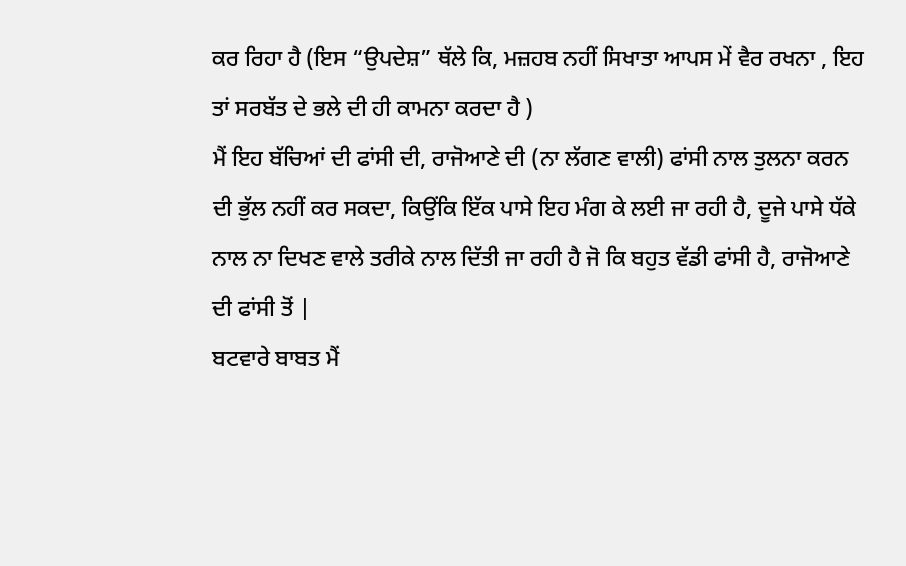ਕਰ ਰਿਹਾ ਹੈ (ਇਸ “ਉਪਦੇਸ਼” ਥੱਲੇ ਕਿ, ਮਜ਼ਹਬ ਨਹੀਂ ਸਿਖਾਤਾ ਆਪਸ ਮੇਂ ਵੈਰ ਰਖਨਾ , ਇਹ ਤਾਂ ਸਰਬੱਤ ਦੇ ਭਲੇ ਦੀ ਹੀ ਕਾਮਨਾ ਕਰਦਾ ਹੈ )
ਮੈਂ ਇਹ ਬੱਚਿਆਂ ਦੀ ਫਾਂਸੀ ਦੀ, ਰਾਜੋਆਣੇ ਦੀ (ਨਾ ਲੱਗਣ ਵਾਲੀ) ਫਾਂਸੀ ਨਾਲ ਤੁਲਨਾ ਕਰਨ ਦੀ ਭੁੱਲ ਨਹੀਂ ਕਰ ਸਕਦਾ, ਕਿਉਂਕਿ ਇੱਕ ਪਾਸੇ ਇਹ ਮੰਗ ਕੇ ਲਈ ਜਾ ਰਹੀ ਹੈ, ਦੂਜੇ ਪਾਸੇ ਧੱਕੇ ਨਾਲ ਨਾ ਦਿਖਣ ਵਾਲੇ ਤਰੀਕੇ ਨਾਲ ਦਿੱਤੀ ਜਾ ਰਹੀ ਹੈ ਜੋ ਕਿ ਬਹੁਤ ਵੱਡੀ ਫਾਂਸੀ ਹੈ, ਰਾਜੋਆਣੇ ਦੀ ਫਾਂਸੀ ਤੋਂ |
ਬਟਵਾਰੇ ਬਾਬਤ ਮੈਂ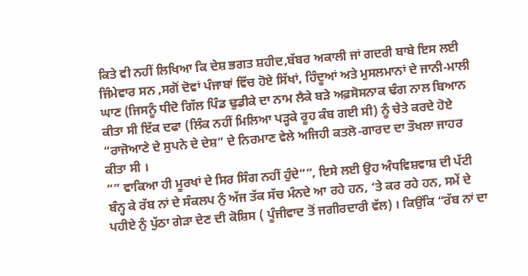ਕਿਤੇ ਵੀ ਨਹੀਂ ਲਿਖਿਆ ਕਿ ਦੇਸ਼ ਭਗਤ ਸ਼ਹੀਦ,ਬੱਬਰ ਅਕਾਲੀ ਜਾਂ ਗਦਰੀ ਬਾਬੇ ਇਸ ਲਈ ਜਿੰਮੇਵਾਰ ਸਨ ,ਸਗੋਂ ਦੋਵਾਂ ਪੰਜਾਬਾਂ ਵਿੱਚ ਹੋਏ ਸਿੱਖਾਂ, ਹਿੰਦੂਆਂ ਅਤੇ ਮੁਸਲਮਾਨਾਂ ਦੇ ਜਾਨੀ-ਮਾਲੀ ਘਾਣ (ਜਿਸਨੂੰ ਧੀਦੋ ਗਿੱਲ ਪਿੰਡ ਢੁਡੀਕੇ ਦਾ ਨਾਮ ਲੈਕੇ ਬੜੇ ਅਫ਼ਸੋਸਨਾਕ ਢੰਗ ਨਾਲ ਬਿਆਨ ਕੀਤਾ ਸੀ ਇੱਕ ਦਫਾ (ਲਿੰਕ ਨਹੀਂ ਮਿਲਿਆ ਪੜ੍ਹਕੇ ਰੂਹ ਕੰਬ ਗਈ ਸੀ) ਨੂੰ ਚੇਤੇ ਕਰਦੇ ਹੋਏ “ਰਾਜੋਆਣੇ ਦੇ ਸੁਪਨੇ ਦੇ ਦੇਸ਼” ਦੇ ਨਿਰਮਾਣ ਵੇਲੇ ਅਜਿਹੀ ਕਤਲੋ-ਗਾਰਦ ਦਾ ਤੌਖਲਾ ਜਾਹਰ ਕੀਤਾ ਸੀ ।
“” ਵਾਕਿਆ ਹੀ ਮੂਰਖਾਂ ਦੇ ਸਿਰ ਸਿੰਗ ਨਹੀਂ ਹੁੰਦੇ””, ਇਸੇ ਲਈ ਉਹ ਅੰਧਵਿਸ਼ਵਾਸ਼ ਦੀ ਪੱਟੀ ਬੰਨ੍ਹ ਕੇ ਰੱਬ ਨਾਂ ਦੇ ਸੰਕਲਪ ਨੁੰ ਅੱਜ ਤੱਕ ਸੱਚ ਮੰਨਦੇ ਆ ਰਹੇ ਹਨ, ‘ਤੇ ਕਰ ਰਹੇ ਹਨ, ਸਮੇਂ ਦੇ ਪਹੀਏ ਨੁੰ ਪੁੱਠਾ ਗੇੜਾ ਦੇਣ ਦੀ ਕੋਸ਼ਿਸ ( ਪੂੰਜੀਵਾਦ ਤੋਂ ਜਗੀਰਦਾਰੀ ਵੱਲ) । ਕਿਉਂਕਿ “ਰੱਬ ਨਾਂ ਦਾ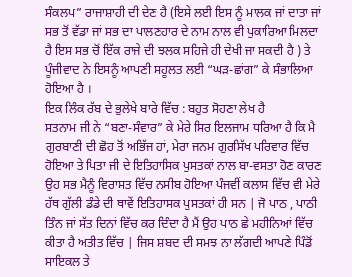ਸੰਕਲਪ” ਰਾਜਾਸ਼ਾਹੀ ਦੀ ਦੇਣ ਹੈ (ਇਸੇ ਲਈ ਇਸ ਨੂੰ ਮਾਲਕ ਜਾਂ ਦਾਤਾ ਜਾਂ ਸਭ ਤੋਂ ਵੱਡਾ ਜਾਂ ਸਭ ਦਾ ਪਾਲਣਹਾਰ ਦੇ ਨਾਮ ਨਾਲ ਵੀ ਪੁਕਾਰਿਆ ਮਿਲਦਾ ਹੈ ਇਸ ਸਭ ਚੋਂ ਇੱਕ ਰਾਜੇ ਦੀ ਝਲਕ ਸਹਿਜੇ ਹੀ ਦੇਖੀ ਜਾ ਸਕਦੀ ਹੈ ) ਤੇ ਪੂੰਜੀਵਾਦ ਨੇ ਇਸਨੂੰ ਆਪਣੀ ਸਹੂਲਤ ਲਈ “ਘੜ-ਛਾਂਗ” ਕੇ ਸੰਭਾਲਿਆ ਹੋਇਆ ਹੈ ।
ਇਕ ਲਿੰਕ ਰੱਬ ਦੇ ਭੁਲੇਖੇ ਬਾਰੇ ਵਿੱਚ : ਬਹੁਤ ਸੋਹਣਾ ਲੇਖ ਹੈ
ਸਤਨਾਮ ਜੀ ਨੇ “ਬਣਾ-ਸੰਵਾਰ” ਕੇ ਮੇਰੇ ਸਿਰ ਇਲਜਾਮ ਧਰਿਆ ਹੈ ਕਿ ਮੈ ਗੁਰਬਾਣੀ ਦੀ ਛੋਹ ਤੋਂ ਅਭਿੱਜ ਹਾਂ, ਮੇਰਾ ਜਨਮ ਗੁਰਸਿੱਖ ਪਰਿਵਾਰ ਵਿੱਚ ਹੋਇਆ ਤੇ ਪਿਤਾ ਜੀ ਦੇ ਇਤਿਹਾਸਿਕ ਪੁਸਤਕਾਂ ਨਾਲ ਬਾ-ਵਸਤਾ ਹੋਣ ਕਾਰਣ ਉਹ ਸਭ ਮੈਨੂੰ ਵਿਰਾਸਤ ਵਿੱਚ ਨਸੀਬ ਹੋਇਆ ਪੰਜਵੀਂ ਕਲਾਸ ਵਿੱਚ ਵੀ ਮੇਰੇ ਹੱਥ ਗੁੱਲੀ ਡੰਡੇ ਦੀ ਥਾਵੇਂ ਇਤਿਹਾਸਕ ਪੁਸਤਕਾਂ ਹੀ ਸਨ | ਜੋ ਪਾਠ , ਪਾਠੀ ਤਿੰਨ ਜਾਂ ਸੱਤ ਦਿਨਾਂ ਵਿੱਚ ਕਰ ਦਿੰਦਾ ਹੈ ਮੈਂ ਉਹ ਪਾਠ ਛੇ ਮਹੀਨਿਆਂ ਵਿੱਚ ਕੀਤਾ ਹੈ ਅਤੀਤ ਵਿੱਚ | ਜਿਸ ਸ਼ਬਦ ਦੀ ਸਮਝ ਨਾ ਲੱਗਦੀ ਆਪਣੇ ਪਿੰਡੋਂ ਸਾਇਕਲ ਤੇ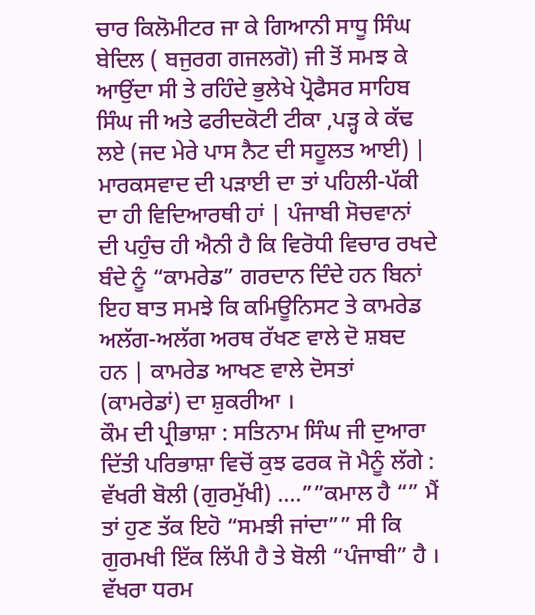ਚਾਰ ਕਿਲੋਮੀਟਰ ਜਾ ਕੇ ਗਿਆਨੀ ਸਾਧੂ ਸਿੰਘ ਬੇਦਿਲ ( ਬਜੁਰਗ ਗਜਲਗੋ) ਜੀ ਤੋਂ ਸਮਝ ਕੇ ਆਉਂਦਾ ਸੀ ਤੇ ਰਹਿੰਦੇ ਭੁਲੇਖੇ ਪ੍ਰੋਫੈਸਰ ਸਾਹਿਬ ਸਿੰਘ ਜੀ ਅਤੇ ਫਰੀਦਕੋਟੀ ਟੀਕਾ ,ਪੜ੍ਹ ਕੇ ਕੱਢ ਲਏ (ਜਦ ਮੇਰੇ ਪਾਸ ਨੈਟ ਦੀ ਸਹੂਲਤ ਆਈ) | ਮਾਰਕਸਵਾਦ ਦੀ ਪੜਾਈ ਦਾ ਤਾਂ ਪਹਿਲੀ-ਪੱਕੀ ਦਾ ਹੀ ਵਿਦਿਆਰਥੀ ਹਾਂ | ਪੰਜਾਬੀ ਸੋਚਵਾਨਾਂ ਦੀ ਪਹੁੰਚ ਹੀ ਐਨੀ ਹੈ ਕਿ ਵਿਰੋਧੀ ਵਿਚਾਰ ਰਖਦੇ ਬੰਦੇ ਨੂੰ “ਕਾਮਰੇਡ” ਗਰਦਾਨ ਦਿੰਦੇ ਹਨ ਬਿਨਾਂ ਇਹ ਬਾਤ ਸਮਝੇ ਕਿ ਕਮਿਊਨਿਸਟ ਤੇ ਕਾਮਰੇਡ ਅਲੱਗ-ਅਲੱਗ ਅਰਥ ਰੱਖਣ ਵਾਲੇ ਦੋ ਸ਼ਬਦ ਹਨ | ਕਾਮਰੇਡ ਆਖਣ ਵਾਲੇ ਦੋਸਤਾਂ (ਕਾਮਰੇਡਾਂ) ਦਾ ਸ਼ੁਕਰੀਆ ।
ਕੌਮ ਦੀ ਪ੍ਰੀਭਾਸ਼ਾ : ਸਤਿਨਾਮ ਸਿੰਘ ਜੀ ਦੁਆਰਾ ਦਿੱਤੀ ਪਰਿਭਾਸ਼ਾ ਵਿਚੋਂ ਕੁਝ ਫਰਕ ਜੋ ਮੈਨੂੰ ਲੱਗੇ :
ਵੱਖਰੀ ਬੋਲੀ (ਗੁਰਮੁੱਖੀ) ….””ਕਮਾਲ ਹੈ “” ਮੈਂ ਤਾਂ ਹੁਣ ਤੱਕ ਇਹੋ “ਸਮਝੀ ਜਾਂਦਾ”” ਸੀ ਕਿ ਗੁਰਮਖੀ ਇੱਕ ਲਿੱਪੀ ਹੈ ਤੇ ਬੋਲੀ “ਪੰਜਾਬੀ” ਹੈ ।
ਵੱਖਰਾ ਧਰਮ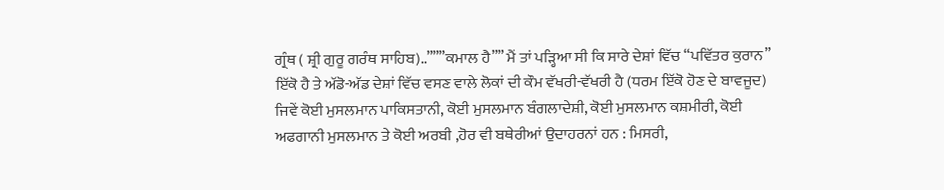ਗ੍ਰੰਥ ( ਸ਼੍ਰੀ ਗੁਰੂ ਗਰੰਥ ਸਾਹਿਬ)..”””ਕਮਾਲ ਹੈ”” ਮੈਂ ਤਾਂ ਪੜ੍ਹਿਆ ਸੀ ਕਿ ਸਾਰੇ ਦੇਸ਼ਾਂ ਵਿੱਚ “ਪਵਿੱਤਰ ਕੁਰਾਨ” ਇੱਕੋ ਹੈ ਤੇ ਅੱਡੋ-ਅੱਡ ਦੇਸ਼ਾਂ ਵਿੱਚ ਵਸਣ ਵਾਲੇ ਲੋਕਾਂ ਦੀ ਕੌਮ ਵੱਖਰੀ-ਵੱਖਰੀ ਹੈ (ਧਰਮ ਇੱਕੋ ਹੋਣ ਦੇ ਬਾਵਜੂਦ) ਜਿਵੇਂ ਕੋਈ ਮੁਸਲਮਾਨ ਪਾਕਿਸਤਾਨੀ, ਕੋਈ ਮੁਸਲਮਾਨ ਬੰਗਲਾਦੇਸ਼ੀ, ਕੋਈ ਮੁਸਲਮਾਨ ਕਸ਼ਮੀਰੀ, ਕੋਈ ਅਫਗਾਨੀ ਮੁਸਲਮਾਨ ਤੇ ਕੋਈ ਅਰਬੀ ,ਹੋਰ ਵੀ ਬਥੇਰੀਆਂ ਉਦਾਹਰਨਾਂ ਹਨ : ਮਿਸਰੀ,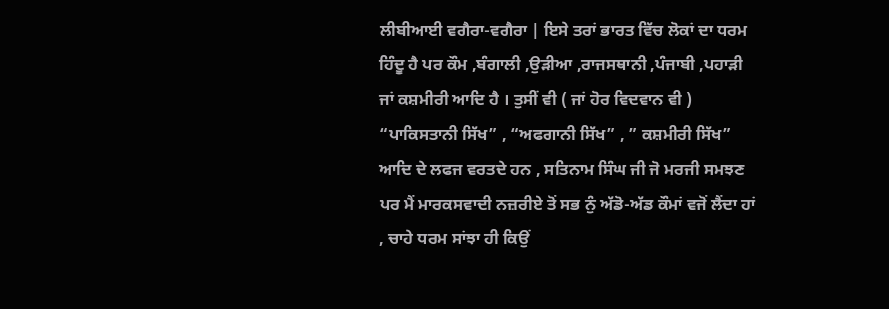ਲੀਬੀਆਈ ਵਗੈਰਾ-ਵਗੈਰਾ | ਇਸੇ ਤਰਾਂ ਭਾਰਤ ਵਿੱਚ ਲੋਕਾਂ ਦਾ ਧਰਮ ਹਿੰਦੂ ਹੈ ਪਰ ਕੌਮ ,ਬੰਗਾਲੀ ,ਉੜੀਆ ,ਰਾਜਸਥਾਨੀ ,ਪੰਜਾਬੀ ,ਪਹਾੜੀ ਜਾਂ ਕਸ਼ਮੀਰੀ ਆਦਿ ਹੈ । ਤੁਸੀਂ ਵੀ ( ਜਾਂ ਹੋਰ ਵਿਦਵਾਨ ਵੀ ) “ਪਾਕਿਸਤਾਨੀ ਸਿੱਖ” , “ਅਫਗਾਨੀ ਸਿੱਖ” , ” ਕਸ਼ਮੀਰੀ ਸਿੱਖ” ਆਦਿ ਦੇ ਲਫਜ ਵਰਤਦੇ ਹਨ , ਸਤਿਨਾਮ ਸਿੰਘ ਜੀ ਜੋ ਮਰਜੀ ਸਮਝਣ ਪਰ ਮੈਂ ਮਾਰਕਸਵਾਦੀ ਨਜ਼ਰੀਏ ਤੋਂ ਸਭ ਨੁੰ ਅੱਡੋ-ਅੱਡ ਕੌਮਾਂ ਵਜੋਂ ਲੈਂਦਾ ਹਾਂ , ਚਾਹੇ ਧਰਮ ਸਾਂਝਾ ਹੀ ਕਿਉਂ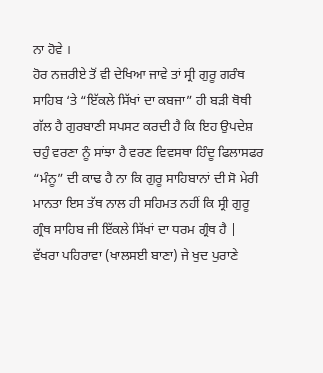ਨਾ ਹੋਵੇ ।
ਹੋਰ ਨਜ਼ਰੀਏ ਤੋਂ ਵੀ ਦੇਖਿਆ ਜਾਵੇ ਤਾਂ ਸ੍ਰੀ ਗੁਰੂ ਗਰੰਥ ਸਾਹਿਬ ‘ਤੇ “ਇੱਕਲੇ ਸਿੱਖਾਂ ਦਾ ਕਬਜਾ” ਹੀ ਬੜੀ ਥੋਥੀ ਗੱਲ ਹੈ ਗੁਰਬਾਣੀ ਸਪਸਟ ਕਰਦੀ ਹੈ ਕਿ ਇਹ ਉਪਦੇਸ਼ ਚਹੁੰ ਵਰਣਾ ਨੂੰ ਸਾਂਝਾ ਹੈ ਵਰਣ ਵਿਵਸਥਾ ਹਿੰਦੂ ਫਿਲਾਸਫਰ “ਮੰਨੂ” ਦੀ ਕਾਢ ਹੈ ਨਾ ਕਿ ਗੁਰੂ ਸਾਹਿਬਾਨਾਂ ਦੀ ਸੋ ਮੇਰੀ ਮਾਨਤਾ ਇਸ ਤੱਥ ਨਾਲ ਹੀ ਸਹਿਮਤ ਨਹੀਂ ਕਿ ਸ੍ਰੀ ਗੁਰੂ ਗ੍ਰੰਥ ਸਾਹਿਬ ਜੀ ਇੱਕਲੇ ਸਿੱਖਾਂ ਦਾ ਧਰਮ ਗ੍ਰੰਥ ਹੈ |
ਵੱਖਰਾ ਪਹਿਰਾਵਾ (ਖਾਲਸਈ ਬਾਣਾ) ਜੇ ਖੁਦ ਪੁਰਾਣੇ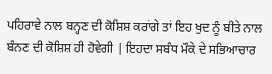ਪਹਿਰਾਵੇ ਨਾਲ ਬਨ੍ਹਣ ਦੀ ਕੋਸ਼ਿਸ਼ ਕਰਾਂਗੇ ਤਾਂ ਇਹ ਖੁਦ ਨੂੰ ਬੀਤੇ ਨਾਲ ਬੰਨਣ ਦੀ ਕੋਸ਼ਿਸ਼ ਹੀ ਹੋਵੇਗੀ | ਇਹਦਾ ਸਬੰਧ ਮੌਕੇ ਦੇ ਸਭਿਆਚਾਰ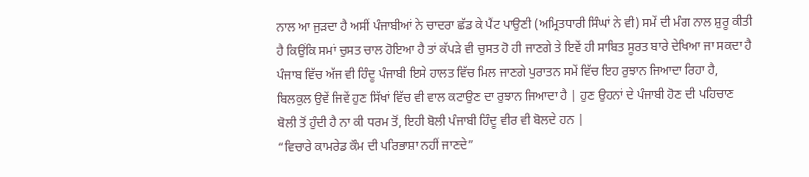ਨਾਲ ਆ ਜੁੜਦਾ ਹੈ ਅਸੀਂ ਪੰਜਾਬੀਆਂ ਨੇ ਚਾਦਰਾ ਛੱਡ ਕੇ ਪੈਂਟ ਪਾਉਣੀ (ਅਮ੍ਰਿਤਧਾਰੀ ਸਿੰਘਾਂ ਨੇ ਵੀ) ਸਮੇਂ ਦੀ ਮੰਗ ਨਾਲ ਸ਼ੁਰੂ ਕੀਤੀ ਹੈ ਕਿਉਂਕਿ ਸਮਾਂ ਚੁਸਤ ਚਾਲ ਹੋਇਆ ਹੈ ਤਾਂ ਕੱਪੜੇ ਵੀ ਚੁਸਤ ਹੋ ਹੀ ਜਾਣਗੇ ਤੇ ਇਵੇਂ ਹੀ ਸਾਬਿਤ ਸੂਰਤ ਬਾਰੇ ਦੇਖਿਆ ਜਾ ਸਕਦਾ ਹੈ ਪੰਜਾਬ ਵਿੱਚ ਅੱਜ ਵੀ ਹਿੰਦੂ ਪੰਜਾਬੀ ਇਸੇ ਹਾਲਤ ਵਿੱਚ ਮਿਲ ਜਾਣਗੇ ਪੁਰਾਤਨ ਸਮੇਂ ਵਿੱਚ ਇਹ ਰੁਝਾਨ ਜਿਆਦਾ ਰਿਹਾ ਹੈ, ਬਿਲਕੁਲ ਉਵੇਂ ਜਿਵੇਂ ਹੁਣ ਸਿੱਖਾਂ ਵਿੱਚ ਵੀ ਵਾਲ ਕਟਾਉਣ ਦਾ ਰੁਝਾਨ ਜਿਆਦਾ ਹੈ | ਹੁਣ ਉਹਨਾਂ ਦੇ ਪੰਜਾਬੀ ਹੋਣ ਦੀ ਪਹਿਚਾਣ ਬੋਲੀ ਤੋਂ ਹੁੰਦੀ ਹੈ ਨਾ ਕੀ ਧਰਮ ਤੋਂ, ਇਹੀ ਬੋਲੀ ਪੰਜਾਬੀ ਹਿੰਦੂ ਵੀਰ ਵੀ ਬੋਲਦੇ ਹਨ |
“ਵਿਚਾਰੇ ਕਾਮਰੇਡ ਕੌਮ ਦੀ ਪਰਿਭਾਸ਼ਾ ਨਹੀਂ ਜਾਣਦੇ”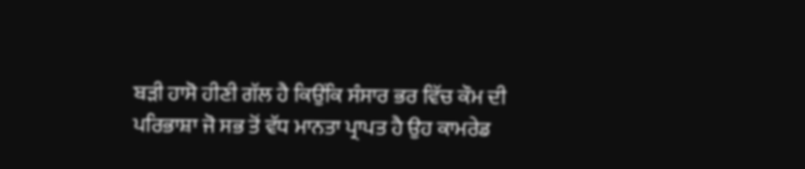ਬੜੀ ਹਾਸੋ ਹੀਣੀ ਗੱਲ ਹੈ ਕਿਉਂਕਿ ਸੰਸਾਰ ਭਰ ਵਿੱਚ ਕੌਮ ਦੀ ਪਰਿਭਾਸ਼ਾ ਜੋ ਸਭ ਤੋਂ ਵੱਧ ਮਾਨਤਾ ਪ੍ਰਾਪਤ ਹੈ ਉਹ ਕਾਮਰੇਡ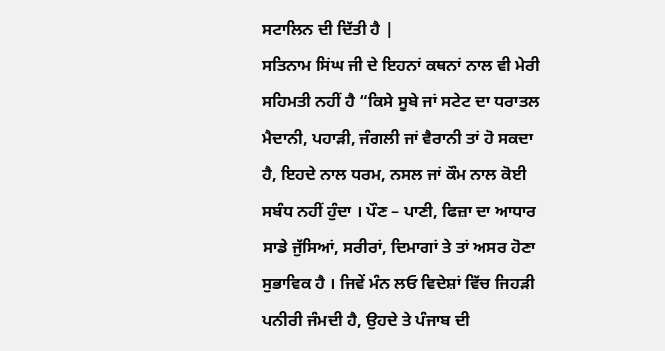ਸਟਾਲਿਨ ਦੀ ਦਿੱਤੀ ਹੈ |
ਸਤਿਨਾਮ ਸਿਂਘ ਜੀ ਦੇ ਇਹਨਾਂ ਕਥਨਾਂ ਨਾਲ ਵੀ ਮੇਰੀ ਸਹਿਮਤੀ ਨਹੀਂ ਹੈ “ਕਿਸੇ ਸੂਬੇ ਜਾਂ ਸਟੇਟ ਦਾ ਧਰਾਤਲ ਮੈਦਾਨੀ, ਪਹਾੜੀ, ਜੰਗਲੀ ਜਾਂ ਵੈਰਾਨੀ ਤਾਂ ਹੋ ਸਕਦਾ ਹੈ, ਇਹਦੇ ਨਾਲ ਧਰਮ, ਨਸਲ ਜਾਂ ਕੌਮ ਨਾਲ ਕੋਈ ਸਬੰਧ ਨਹੀਂ ਹੁੰਦਾ । ਪੌਣ – ਪਾਣੀ, ਫਿਜ਼ਾ ਦਾ ਆਧਾਰ ਸਾਡੇ ਜੁੱਸਿਆਂ, ਸਰੀਰਾਂ, ਦਿਮਾਗਾਂ ਤੇ ਤਾਂ ਅਸਰ ਹੋਣਾ ਸੁਭਾਵਿਕ ਹੈ । ਜਿਵੇਂ ਮੰਨ ਲਓ ਵਿਦੇਸ਼ਾਂ ਵਿੱਚ ਜਿਹੜੀ ਪਨੀਰੀ ਜੰਮਦੀ ਹੈ, ਉਹਦੇ ਤੇ ਪੰਜਾਬ ਦੀ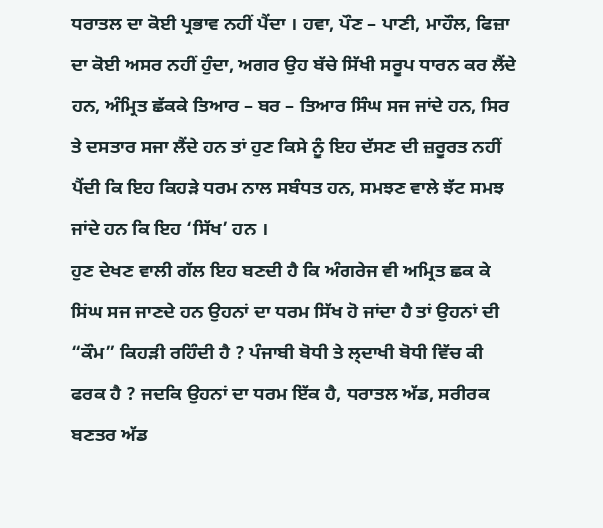ਧਰਾਤਲ ਦਾ ਕੋਈ ਪ੍ਰਭਾਵ ਨਹੀਂ ਪੈਂਦਾ । ਹਵਾ, ਪੌਣ – ਪਾਣੀ, ਮਾਹੌਲ, ਫਿਜ਼ਾ ਦਾ ਕੋਈ ਅਸਰ ਨਹੀਂ ਹੁੰਦਾ, ਅਗਰ ਉਹ ਬੱਚੇ ਸਿੱਖੀ ਸਰੂਪ ਧਾਰਨ ਕਰ ਲੈਂਦੇ ਹਨ, ਅੰਮ੍ਰਿਤ ਛੱਕਕੇ ਤਿਆਰ – ਬਰ – ਤਿਆਰ ਸਿੰਘ ਸਜ ਜਾਂਦੇ ਹਨ, ਸਿਰ ਤੇ ਦਸਤਾਰ ਸਜਾ ਲੈਂਦੇ ਹਨ ਤਾਂ ਹੁਣ ਕਿਸੇ ਨੂੰ ਇਹ ਦੱਸਣ ਦੀ ਜ਼ਰੂਰਤ ਨਹੀਂ ਪੈਂਦੀ ਕਿ ਇਹ ਕਿਹੜੇ ਧਰਮ ਨਾਲ ਸਬੰਧਤ ਹਨ, ਸਮਝਣ ਵਾਲੇ ਝੱਟ ਸਮਝ ਜਾਂਦੇ ਹਨ ਕਿ ਇਹ ‘ਸਿੱਖ’ ਹਨ ।
ਹੁਣ ਦੇਖਣ ਵਾਲੀ ਗੱਲ ਇਹ ਬਣਦੀ ਹੈ ਕਿ ਅੰਗਰੇਜ ਵੀ ਅਮ੍ਰਿਤ ਛਕ ਕੇ ਸਿਂਘ ਸਜ ਜਾਣਦੇ ਹਨ ਉਹਨਾਂ ਦਾ ਧਰਮ ਸਿੱਖ ਹੋ ਜਾਂਦਾ ਹੈ ਤਾਂ ਉਹਨਾਂ ਦੀ “ਕੌਮ” ਕਿਹੜੀ ਰਹਿੰਦੀ ਹੈ ? ਪੰਜਾਬੀ ਬੋਧੀ ਤੇ ਲ੍ਦਾਖੀ ਬੋਧੀ ਵਿੱਚ ਕੀ ਫਰਕ ਹੈ ? ਜਦਕਿ ਉਹਨਾਂ ਦਾ ਧਰਮ ਇੱਕ ਹੈ, ਧਰਾਤਲ ਅੱਡ, ਸਰੀਰਕ ਬਣਤਰ ਅੱਡ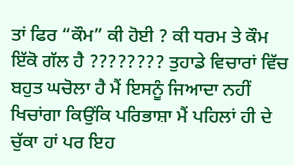ਤਾਂ ਫਿਰ “ਕੌਮ” ਕੀ ਹੋਈ ? ਕੀ ਧਰਮ ਤੇ ਕੌਮ ਇੱਕੋ ਗੱਲ ਹੈ ???????? ਤੁਹਾਡੇ ਵਿਚਾਰਾਂ ਵਿੱਚ ਬਹੁਤ ਘਚੋਲਾ ਹੈ ਮੈਂ ਇਸਨੂੰ ਜਿਆਦਾ ਨਹੀਂ ਖਿਚਾਂਗਾ ਕਿਉਂਕਿ ਪਰਿਭਾਸ਼ਾ ਮੈਂ ਪਹਿਲਾਂ ਹੀ ਦੇ ਚੁੱਕਾ ਹਾਂ ਪਰ ਇਹ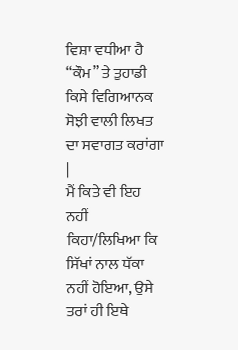ਵਿਸ਼ਾ ਵਧੀਆ ਹੈ “ਕੌਮ” ਤੇ ਤੁਹਾਡੀ ਕਿਸੇ ਵਿਗਿਆਨਕ ਸੋਝੀ ਵਾਲੀ ਲਿਖਤ ਦਾ ਸਵਾਗਤ ਕਰਾਂਗਾ |
ਮੈਂ ਕਿਤੇ ਵੀ ਇਹ ਨਹੀਂ ਕਿਹਾ/ਲਿਖਿਆ ਕਿ ਸਿੱਖਾਂ ਨਾਲ ਧੱਕਾ ਨਹੀਂ ਹੋਇਆ, ਉਸੇ ਤਰਾਂ ਹੀ ਇਥੇ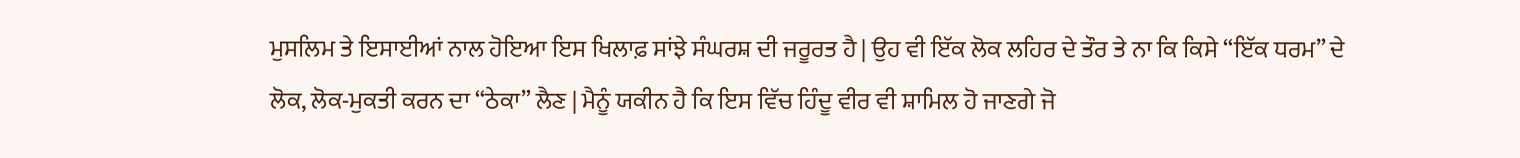ਮੁਸਲਿਮ ਤੇ ਇਸਾਈਆਂ ਨਾਲ ਹੋਇਆ ਇਸ ਖਿਲਾਫ਼ ਸਾਂਝੇ ਸੰਘਰਸ਼ ਦੀ ਜਰੂਰਤ ਹੈ | ਉਹ ਵੀ ਇੱਕ ਲੋਕ ਲਹਿਰ ਦੇ ਤੌਰ ਤੇ ਨਾ ਕਿ ਕਿਸੇ “ਇੱਕ ਧਰਮ” ਦੇ ਲੋਕ, ਲੋਕ-ਮੁਕਤੀ ਕਰਨ ਦਾ “ਠੇਕਾ” ਲੈਣ | ਮੈਨੂੰ ਯਕੀਨ ਹੈ ਕਿ ਇਸ ਵਿੱਚ ਹਿੰਦੂ ਵੀਰ ਵੀ ਸ਼ਾਮਿਲ ਹੋ ਜਾਣਗੇ ਜੋ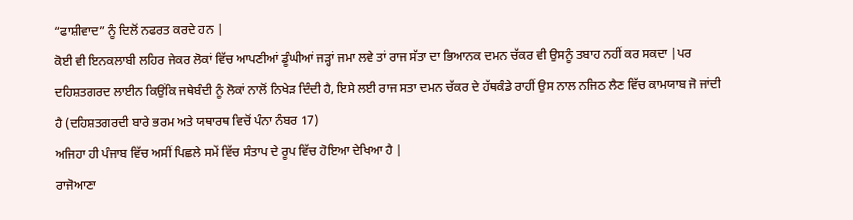“ਫਾਸ਼ੀਵਾਦ” ਨੂੰ ਦਿਲੋਂ ਨਫਰਤ ਕਰਦੇ ਹਨ |
ਕੋਈ ਵੀ ਇਨਕਲਾਬੀ ਲਹਿਰ ਜੇਕਰ ਲੋਕਾਂ ਵਿੱਚ ਆਪਣੀਆਂ ਡੂੰਘੀਆਂ ਜੜ੍ਹਾਂ ਜਮਾ ਲਵੇ ਤਾਂ ਰਾਜ ਸੱਤਾ ਦਾ ਭਿਆਨਕ ਦਮਨ ਚੱਕਰ ਵੀ ਉਸਨੂੰ ਤਬਾਹ ਨਹੀਂ ਕਰ ਸਕਦਾ |ਪਰ ਦਹਿਸ਼ਤਗਰਦ ਲਾਈਨ ਕਿਉਂਕਿ ਜਥੇਬੰਦੀ ਨੂੰ ਲੋਕਾਂ ਨਾਲੋਂ ਨਿਖੇੜ ਦਿੰਦੀ ਹੈ, ਇਸੇ ਲਈ ਰਾਜ ਸਤਾ ਦਮਨ ਚੱਕਰ ਦੇ ਹੱਥਕੰਡੇ ਰਾਹੀਂ ਉਸ ਨਾਲ ਨਜਿਠ ਲੈਣ ਵਿੱਚ ਕਾਮਯਾਬ ਜੋ ਜਾਂਦੀ ਹੈ (ਦਹਿਸ਼ਤਗਰਦੀ ਬਾਰੇ ਭਰਮ ਅਤੇ ਯਥਾਰਥ ਵਿਚੋਂ ਪੰਨਾ ਨੰਬਰ 17)
ਅਜਿਹਾ ਹੀ ਪੰਜਾਬ ਵਿੱਚ ਅਸੀਂ ਪਿਛਲੇ ਸਮੇਂ ਵਿੱਚ ਸੰਤਾਪ ਦੇ ਰੂਪ ਵਿੱਚ ਹੋਇਆ ਦੇਖਿਆ ਹੈ |
ਰਾਜੋਆਣਾ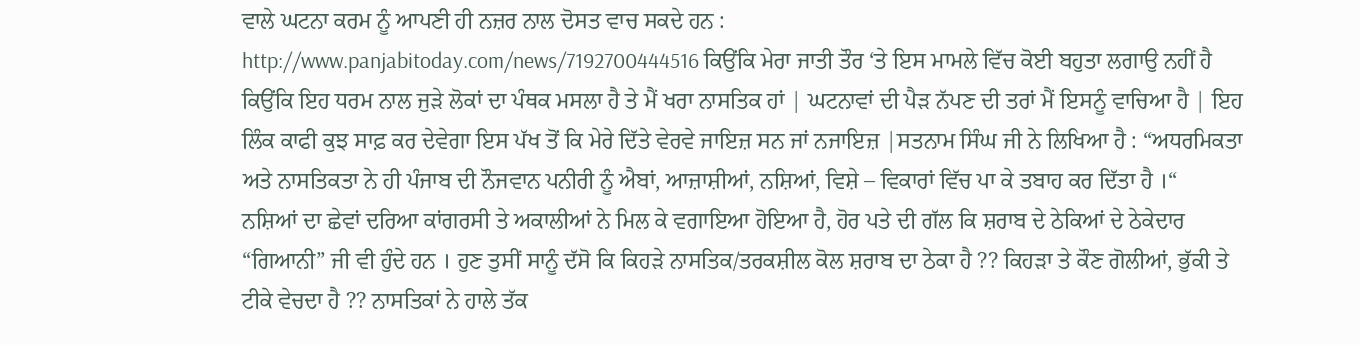ਵਾਲੇ ਘਟਨਾ ਕਰਮ ਨੂੰ ਆਪਣੀ ਹੀ ਨਜ਼ਰ ਨਾਲ ਦੋਸਤ ਵਾਚ ਸਕਦੇ ਹਨ :
http://www.panjabitoday.com/news/7192700444516 ਕਿਉਂਕਿ ਮੇਰਾ ਜਾਤੀ ਤੌਰ ‘ਤੇ ਇਸ ਮਾਮਲੇ ਵਿੱਚ ਕੋਈ ਬਹੁਤਾ ਲਗਾਉ ਨਹੀਂ ਹੈ ਕਿਉਂਕਿ ਇਹ ਧਰਮ ਨਾਲ ਜੁੜੇ ਲੋਕਾਂ ਦਾ ਪੰਥਕ ਮਸਲਾ ਹੈ ਤੇ ਮੈਂ ਖਰਾ ਨਾਸਤਿਕ ਹਾਂ | ਘਟਨਾਵਾਂ ਦੀ ਪੈੜ ਨੱਪਣ ਦੀ ਤਰਾਂ ਮੈਂ ਇਸਨੂੰ ਵਾਚਿਆ ਹੈ | ਇਹ ਲਿੰਕ ਕਾਫੀ ਕੁਝ ਸਾਫ਼ ਕਰ ਦੇਵੇਗਾ ਇਸ ਪੱਖ ਤੋਂ ਕਿ ਮੇਰੇ ਦਿੱਤੇ ਵੇਰਵੇ ਜਾਇਜ਼ ਸਨ ਜਾਂ ਨਜਾਇਜ਼ |ਸਤਨਾਮ ਸਿੰਘ ਜੀ ਨੇ ਲਿਖਿਆ ਹੈ : “ਅਧਰਮਿਕਤਾ ਅਤੇ ਨਾਸਤਿਕਤਾ ਨੇ ਹੀ ਪੰਜਾਬ ਦੀ ਨੌਜਵਾਨ ਪਨੀਰੀ ਨੂੰ ਐਬਾਂ, ਆਜ਼ਾਸ਼ੀਆਂ, ਨਸ਼ਿਆਂ, ਵਿਸ਼ੇ – ਵਿਕਾਰਾਂ ਵਿੱਚ ਪਾ ਕੇ ਤਬਾਹ ਕਰ ਦਿੱਤਾ ਹੈ ।“
ਨਸ਼ਿਆਂ ਦਾ ਛੇਵਾਂ ਦਰਿਆ ਕਾਂਗਰਸੀ ਤੇ ਅਕਾਲੀਆਂ ਨੇ ਮਿਲ ਕੇ ਵਗਾਇਆ ਹੋਇਆ ਹੈ, ਹੋਰ ਪਤੇ ਦੀ ਗੱਲ ਕਿ ਸ਼ਰਾਬ ਦੇ ਠੇਕਿਆਂ ਦੇ ਠੇਕੇਦਾਰ “ਗਿਆਨੀ” ਜੀ ਵੀ ਹੁੰਦੇ ਹਨ । ਹੁਣ ਤੁਸੀਂ ਸਾਨੂੰ ਦੱਸੋ ਕਿ ਕਿਹੜੇ ਨਾਸਤਿਕ/ਤਰਕਸ਼ੀਲ ਕੋਲ ਸ਼ਰਾਬ ਦਾ ਠੇਕਾ ਹੈ ?? ਕਿਹੜਾ ਤੇ ਕੌਣ ਗੋਲੀਆਂ, ਭੁੱਕੀ ਤੇ ਟੀਕੇ ਵੇਚਦਾ ਹੈ ?? ਨਾਸਤਿਕਾਂ ਨੇ ਹਾਲੇ ਤੱਕ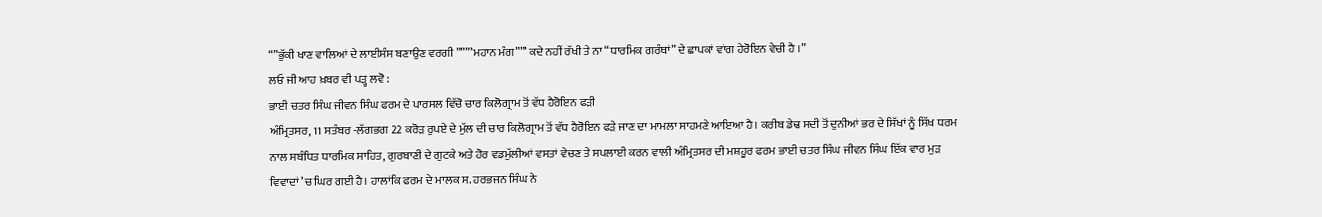“”ਭੁੱਕੀ ਖਾਣ ਵਾਲਿਆਂ ਦੇ ਲਾਈਸੰਸ ਬਣਾਉਣ ਵਰਗੀ ”””’ਮਹਾਨ ਮੰਗ””’ ਕਦੇ ਨਹੀਂ ਰੱਖੀ ਤੇ ਨਾ “ਧਾਰਮਿਕ ਗਰੰਥਾਂ” ਦੇ ਛਾਪਕਾਂ ਵਾਂਗ ਹੇਰੋਇਨ ਵੇਚੀ ਹੈ ।”
ਲਓ ਜੀ ਆਹ ਖ਼ਬਰ ਵੀ ਪੜ੍ਹ ਲਵੋ :
ਭਾਈ ਚਤਰ ਸਿੰਘ ਜੀਵਨ ਸਿੰਘ ਫਰਮ ਦੇ ਪਾਰਸਲ ਵਿੱਚੋ ਚਾਰ ਕਿਲੋਗ੍ਰਾਮ ਤੋਂ ਵੱਧ ਹੈਰੋਇਨ ਫੜੀ
ਅੰਮ੍ਰਿਤਸਰ, 11 ਸਤੰਬਰ -ਲੱਗਭਗ 22 ਕਰੋੜ ਰੁਪਏ ਦੇ ਮੁੱਲ ਦੀ ਚਾਰ ਕਿਲੋਗ੍ਰਾਮ ਤੋਂ ਵੱਧ ਹੈਰੋਇਨ ਫੜੇ ਜਾਣ ਦਾ ਮਾਮਲਾ ਸਾਹਮਣੇ ਆਇਆ ਹੈ। ਕਰੀਬ ਡੇਢ ਸਦੀ ਤੋਂ ਦੁਨੀਆਂ ਭਰ ਦੇ ਸਿੱਖਾਂ ਨੂੰ ਸਿੱਖ ਧਰਮ ਨਾਲ ਸਬੰਧਿਤ ਧਾਰਮਿਕ ਸਾਹਿਤ, ਗੁਰਬਾਣੀ ਦੇ ਗੁਟਕੇ ਅਤੇ ਹੋਰ ਵਡਮੁੱਲੀਆਂ ਵਸਤਾਂ ਵੇਚਣ ਤੇ ਸਪਲਾਈ ਕਰਨ ਵਾਲੀ ਅੰਮ੍ਰਿਤਸਰ ਦੀ ਮਸ਼ਹੂਰ ਫਰਮ ਭਾਈ ਚਤਰ ਸਿੰਘ ਜੀਵਨ ਸਿੰਘ ਇੱਕ ਵਾਰ ਮੁੜ ਵਿਵਾਦਾਂ ’ਚ ਘਿਰ ਗਈ ਹੈ। ਹਾਲਾਂਕਿ ਫਰਮ ਦੇ ਮਾਲਕ ਸ. ਹਰਭਜਨ ਸਿੰਘ ਨੇ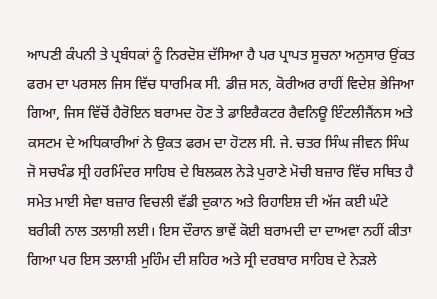ਆਪਣੀ ਕੰਪਨੀ ਤੇ ਪ੍ਰਬੰਧਕਾਂ ਨੂੰ ਨਿਰਦੋਸ਼ ਦੱਸਿਆ ਹੈ ਪਰ ਪ੍ਰਾਪਤ ਸੂਚਨਾ ਅਨੁਸਾਰ ਉਂਕਤ ਫਰਮ ਦਾ ਪਰਸਲ ਜਿਸ ਵਿੱਚ ਧਾਰਮਿਕ ਸੀ. ਡੀਜ਼ ਸਨ, ਕੋਰੀਅਰ ਰਾਹੀਂ ਵਿਦੇਸ਼ ਭੇਜਿਆ ਗਿਆ, ਜਿਸ ਵਿੱਚੋਂ ਹੈਰੋਇਨ ਬਰਾਮਦ ਹੋਣ ਤੇ ਡਾਇਰੈਕਟਰ ਰੈਵਨਿਊ ਇੰਟਲੀਜੈਂਨਸ ਅਤੇ ਕਸਟਮ ਦੇ ਅਧਿਕਾਰੀਆਂ ਨੇ ਉਕਤ ਫਰਮ ਦਾ ਹੋਟਲ ਸੀ. ਜੇ. ਚਤਰ ਸਿੰਘ ਜੀਵਨ ਸਿੰਘ ਜੋ ਸਚਖੰਡ ਸ੍ਰੀ ਹਰਮਿੰਦਰ ਸਾਹਿਬ ਦੇ ਬਿਲਕਲ ਨੇੜੇ ਪੁਰਾਣੇ ਮੋਚੀ ਬਜ਼ਾਰ ਵਿੱਚ ਸਥਿਤ ਹੈ ਸਮੇਤ ਮਾਈ ਸੇਵਾ ਬਜ਼ਾਰ ਵਿਚਲੀ ਵੱਡੀ ਦੁਕਾਨ ਅਤੇ ਰਿਹਾਇਸ਼ ਦੀ ਅੱਜ ਕਈ ਘੰਟੇ ਬਰੀਕੀ ਨਾਲ ਤਲਾਸ਼ੀ ਲਈ। ਇਸ ਦੌਰਾਨ ਭਾਵੇਂ ਕੋਈ ਬਰਾਮਦੀ ਦਾ ਦਾਅਵਾ ਨਹੀਂ ਕੀਤਾ ਗਿਆ ਪਰ ਇਸ ਤਲਾਸ਼ੀ ਮੁਹਿੰਮ ਦੀ ਸ਼ਹਿਰ ਅਤੇ ਸ੍ਰੀ ਦਰਬਾਰ ਸਾਹਿਬ ਦੇ ਨੇੜਲੇ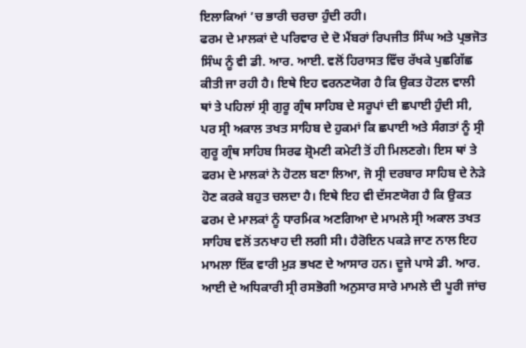ਇਲਾਕਿਆਂ ’ਚ ਭਾਰੀ ਚਰਚਾ ਹੁੰਦੀ ਰਹੀ।
ਫਰਮ ਦੇ ਮਾਲਕਾਂ ਦੇ ਪਰਿਵਾਰ ਦੇ ਦੋ ਮੈਂਬਰਾਂ ਰਿਪਜੀਤ ਸਿੰਘ ਅਤੇ ਪ੍ਰਭਜੋਤ ਸਿੰਘ ਨੂੰ ਵੀ ਡੀ. ਆਰ. ਆਈ. ਵਲੋਂ ਹਿਰਾਸਤ ਵਿੱਚ ਰੱਖਕੇ ਪੁਛਗਿੱਛ ਕੀਤੀ ਜਾ ਰਹੀ ਹੈ। ਇਥੇ ਇਹ ਵਰਨਣਯੋਗ ਹੈ ਕਿ ਉਕਤ ਹੋਟਲ ਵਾਲੀ ਥਾਂ ਤੇ ਪਹਿਲਾਂ ਸ੍ਰੀ ਗੁਰੂ ਗ੍ਰੰਥ ਸਾਹਿਬ ਦੇ ਸਰੂਪਾਂ ਦੀ ਛਪਾਈ ਹੁੰਦੀ ਸੀ, ਪਰ ਸ੍ਰੀ ਅਕਾਲ ਤਖਤ ਸਾਹਿਬ ਦੇ ਹੁਕਮਾਂ ਕਿ ਛਪਾਈ ਅਤੇ ਸੰਗਤਾਂ ਨੂੰ ਸ੍ਰੀ ਗੁਰੂ ਗ੍ਰੰਥ ਸਾਹਿਬ ਸਿਰਫ ਸ਼੍ਰੋਮਣੀ ਕਮੇਟੀ ਤੋਂ ਹੀ ਮਿਲਣਗੇ। ਇਸ ਥਾਂ ਤੇ ਫਰਮ ਦੇ ਮਾਲਕਾਂ ਨੇ ਹੋਟਲ ਬਣਾ ਲਿਆ, ਜੋ ਸ੍ਰੀ ਦਰਬਾਰ ਸਾਹਿਬ ਦੇ ਨੇੜੇ ਹੋਣ ਕਰਕੇ ਬਹੁਤ ਚਲਦਾ ਹੈ। ਇਥੇ ਇਹ ਵੀ ਦੱਸਣਯੋਗ ਹੈ ਕਿ ਉਕਤ ਫਰਮ ਦੇ ਮਾਲਕਾਂ ਨੂੰ ਧਾਰਮਿਕ ਅਣਗਿਆ ਦੇ ਮਾਮਲੇ ਸ੍ਰੀ ਅਕਾਲ ਤਖਤ ਸਾਹਿਬ ਵਲੋਂ ਤਨਖਾਹ ਦੀ ਲਗੀ ਸੀ। ਹੈਰੋਇਨ ਪਕੜੇ ਜਾਣ ਨਾਲ ਇਹ ਮਾਮਲਾ ਇੱਕ ਵਾਰੀ ਮੁੜ ਭਖਣ ਦੇ ਆਸਾਰ ਹਨ। ਦੂਜੇ ਪਾਸੇ ਡੀ. ਆਰ. ਆਈ ਦੇ ਅਧਿਕਾਰੀ ਸ੍ਰੀ ਰਸਭੋਗੀ ਅਨੁਸਾਰ ਸਾਰੇ ਮਾਮਲੇ ਦੀ ਪੂਰੀ ਜਾਂਚ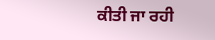ਕੀਤੀ ਜਾ ਰਹੀ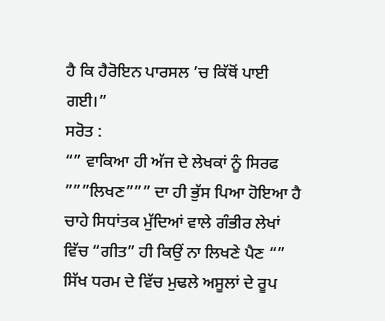ਹੈ ਕਿ ਹੈਰੋਇਨ ਪਾਰਸਲ ’ਚ ਕਿੱਥੋਂ ਪਾਈ ਗਈ।”
ਸਰੋਤ :
“” ਵਾਕਿਆ ਹੀ ਅੱਜ ਦੇ ਲੇਖਕਾਂ ਨੂੰ ਸਿਰਫ ”””ਲਿਖਣ””” ਦਾ ਹੀ ਭੁੱਸ ਪਿਆ ਹੋਇਆ ਹੈ ਚਾਹੇ ਸਿਧਾਂਤਕ ਮੁੱਦਿਆਂ ਵਾਲੇ ਗੰਭੀਰ ਲੇਖਾਂ ਵਿੱਚ “ਗੀਤ” ਹੀ ਕਿਉਂ ਨਾ ਲਿਖਣੇ ਪੈਣ “”
ਸਿੱਖ ਧਰਮ ਦੇ ਵਿੱਚ ਮੁਢਲੇ ਅਸੂਲਾਂ ਦੇ ਰੂਪ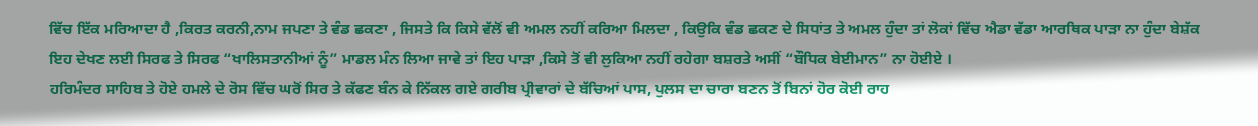ਵਿੱਚ ਇੱਕ ਮਰਿਆਦਾ ਹੈ ,ਕਿਰਤ ਕਰਨੀ,ਨਾਮ ਜਪਣਾ ਤੇ ਵੰਡ ਛਕਣਾ , ਜਿਸਤੇ ਕਿ ਕਿਸੇ ਵੱਲੋਂ ਵੀ ਅਮਲ ਨਹੀਂ ਕਰਿਆ ਮਿਲਦਾ , ਕਿਉਕਿ ਵੰਡ ਛਕਣ ਦੇ ਸਿਧਾਂਤ ਤੇ ਅਮਲ ਹੁੰਦਾ ਤਾਂ ਲੋਕਾਂ ਵਿੱਚ ਐਡਾ ਵੱਡਾ ਆਰਥਿਕ ਪਾੜਾ ਨਾ ਹੁੰਦਾ ਬੇਸ਼ੱਕ ਇਹ ਦੇਖਣ ਲਈ ਸਿਰਫ ਤੇ ਸਿਰਫ “ਖਾਲਿਸਤਾਨੀਆਂ ਨੂੰ” ਮਾਡਲ ਮੰਨ ਲਿਆ ਜਾਵੇ ਤਾਂ ਇਹ ਪਾੜਾ ,ਕਿਸੇ ਤੋਂ ਵੀ ਲੁਕਿਆ ਨਹੀਂ ਰਹੇਗਾ ਬਸ਼ਰਤੇ ਅਸੀਂ “ਬੌਧਿਕ ਬੇਈਮਾਨ” ਨਾ ਹੋਈਏ ।
ਹਰਿਮੰਦਰ ਸਾਹਿਬ ਤੇ ਹੋਏ ਹਮਲੇ ਦੇ ਰੋਸ ਵਿੱਚ ਘਰੋਂ ਸਿਰ ਤੇ ਕੱਫਣ ਬੰਨ ਕੇ ਨਿੱਕਲ ਗਏ ਗਰੀਬ ਪ੍ਰੀਵਾਰਾਂ ਦੇ ਬੱਚਿਆਂ ਪਾਸ, ਪੁਲਸ ਦਾ ਚਾਰਾ ਬਣਨ ਤੋਂ ਬਿਨਾਂ ਹੋਰ ਕੋਈ ਰਾਹ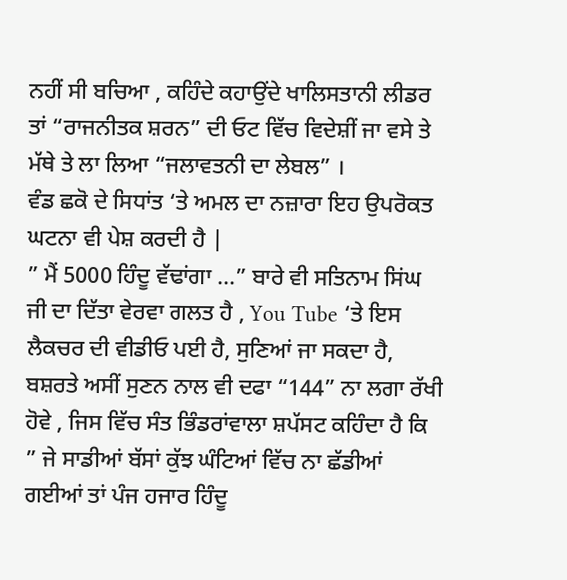ਨਹੀਂ ਸੀ ਬਚਿਆ , ਕਹਿੰਦੇ ਕਹਾਉਂਦੇ ਖਾਲਿਸਤਾਨੀ ਲੀਡਰ ਤਾਂ “ਰਾਜਨੀਤਕ ਸ਼ਰਨ” ਦੀ ਓਟ ਵਿੱਚ ਵਿਦੇਸ਼ੀਂ ਜਾ ਵਸੇ ਤੇ ਮੱਥੇ ਤੇ ਲਾ ਲਿਆ “ਜਲਾਵਤਨੀ ਦਾ ਲੇਬਲ” ।
ਵੰਡ ਛਕੋ ਦੇ ਸਿਧਾਂਤ ‘ਤੇ ਅਮਲ ਦਾ ਨਜ਼ਾਰਾ ਇਹ ਉਪਰੋਕਤ ਘਟਨਾ ਵੀ ਪੇਸ਼ ਕਰਦੀ ਹੈ |
” ਮੈਂ 5000 ਹਿੰਦੂ ਵੱਢਾਂਗਾ …” ਬਾਰੇ ਵੀ ਸਤਿਨਾਮ ਸਿਂਘ ਜੀ ਦਾ ਦਿੱਤਾ ਵੇਰਵਾ ਗਲਤ ਹੈ , You Tube ‘ਤੇ ਇਸ ਲੈਕਚਰ ਦੀ ਵੀਡੀਓ ਪਈ ਹੈ, ਸੁਣਿਆਂ ਜਾ ਸਕਦਾ ਹੈ, ਬਸ਼ਰਤੇ ਅਸੀਂ ਸੁਣਨ ਨਾਲ ਵੀ ਦਫਾ “144” ਨਾ ਲਗਾ ਰੱਖੀ ਹੋਵੇ , ਜਿਸ ਵਿੱਚ ਸੰਤ ਭਿੰਡਰਾਂਵਾਲਾ ਸ਼ਪੱਸਟ ਕਹਿੰਦਾ ਹੈ ਕਿ ” ਜੇ ਸਾਡੀਆਂ ਬੱਸਾਂ ਕੁੱਝ ਘੰਟਿਆਂ ਵਿੱਚ ਨਾ ਛੱਡੀਆਂ ਗਈਆਂ ਤਾਂ ਪੰਜ ਹਜਾਰ ਹਿੰਦੂ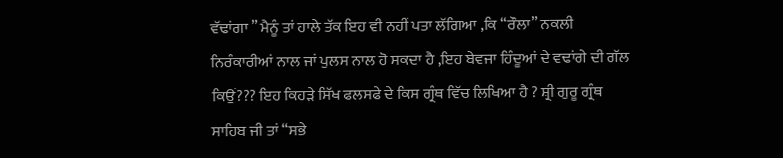ਵੱਢਾਂਗਾ ” ਮੈਨੂੰ ਤਾਂ ਹਾਲੇ ਤੱਕ ਇਹ ਵੀ ਨਹੀਂ ਪਤਾ ਲੱਗਿਆ ,ਕਿ “ਰੌਲਾ” ਨਕਲੀ ਨਿਰੰਕਾਰੀਆਂ ਨਾਲ ਜਾਂ ਪੁਲਸ ਨਾਲ ਹੋ ਸਕਦਾ ਹੈ ,ਇਹ ਬੇਵਜਾ ਹਿੰਦੂਆਂ ਦੇ ਵਢਾਂਗੇ ਦੀ ਗੱਲ ਕਿਉਂ??? ਇਹ ਕਿਹੜੇ ਸਿੱਖ ਫਲਸਫੇ ਦੇ ਕਿਸ ਗ੍ਰੰਥ ਵਿੱਚ ਲਿਖਿਆ ਹੈ ? ਸ਼੍ਰੀ ਗੁਰੂ ਗ੍ਰੰਥ ਸਾਹਿਬ ਜੀ ਤਾਂ “ਸਭੇ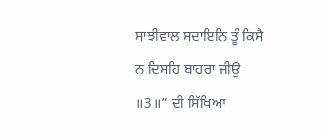ਸਾਝੀਵਾਲ ਸਦਾਇਨਿ ਤੂੰ ਕਿਸੈ ਨ ਦਿਸਹਿ ਬਾਹਰਾ ਜੀਉ ॥3॥” ਦੀ ਸਿੱਖਿਆ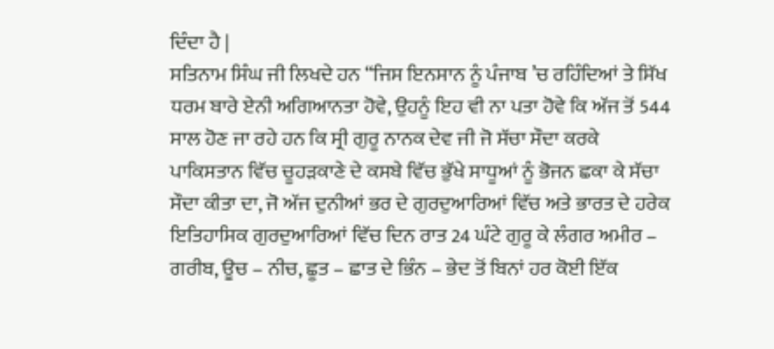ਦਿੰਦਾ ਹੈ |
ਸਤਿਨਾਮ ਸਿੰਘ ਜੀ ਲਿਖਦੇ ਹਨ “ਜਿਸ ਇਨਸਾਨ ਨੂੰ ਪੰਜਾਬ ’ਚ ਰਹਿੰਦਿਆਂ ਤੇ ਸਿੱਖ ਧਰਮ ਬਾਰੇ ਏਨੀ ਅਗਿਆਨਤਾ ਹੋਵੇ, ਉਹਨੂੰ ਇਹ ਵੀ ਨਾ ਪਤਾ ਹੋਵੇ ਕਿ ਅੱਜ ਤੋਂ 544 ਸਾਲ ਹੋਣ ਜਾ ਰਹੇ ਹਨ ਕਿ ਸ੍ਰੀ ਗੁਰੂ ਨਾਨਕ ਦੇਵ ਜੀ ਜੋ ਸੱਚਾ ਸੌਦਾ ਕਰਕੇ ਪਾਕਿਸਤਾਨ ਵਿੱਚ ਚੂਹੜਕਾਣੇ ਦੇ ਕਸਬੇ ਵਿੱਚ ਭੁੱਖੇ ਸਾਧੂਆਂ ਨੂੰ ਭੋਜਨ ਛਕਾ ਕੇ ਸੱਚਾ ਸੌਦਾ ਕੀਤਾ ਦਾ, ਜੋ ਅੱਜ ਦੁਨੀਆਂ ਭਰ ਦੇ ਗੁਰਦੁਆਰਿਆਂ ਵਿੱਚ ਅਤੇ ਭਾਰਤ ਦੇ ਹਰੇਕ ਇਤਿਹਾਸਿਕ ਗੁਰਦੁਆਰਿਆਂ ਵਿੱਚ ਦਿਨ ਰਾਤ 24 ਘੰਟੇ ਗੁਰੂ ਕੇ ਲੰਗਰ ਅਮੀਰ – ਗਰੀਬ, ਊਚ – ਨੀਚ, ਛੂਤ – ਛਾਤ ਦੇ ਭਿੰਨ – ਭੇਦ ਤੋਂ ਬਿਨਾਂ ਹਰ ਕੋਈ ਇੱਕ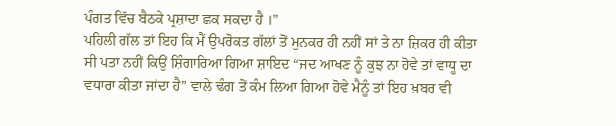ਪੰਗਤ ਵਿੱਚ ਬੈਠਕੇ ਪ੍ਰਸ਼ਾਦਾ ਛਕ ਸਕਦਾ ਹੈ ।”
ਪਹਿਲੀ ਗੱਲ ਤਾਂ ਇਹ ਕਿ ਮੈਂ ਉਪਰੋਕਤ ਗੱਲਾਂ ਤੋਂ ਮੁਨਕਰ ਹੀ ਨਹੀਂ ਸਾਂ ਤੇ ਨਾ ਜ਼ਿਕਰ ਹੀ ਕੀਤਾ ਸੀ ਪਤਾ ਨਹੀਂ ਕਿਉਂ ਸ਼ਿੰਗਾਰਿਆ ਗਿਆ ਸ਼ਾਇਦ “ਜਦ ਆਖਣ ਨੂੰ ਕੁਝ ਨਾ ਹੋਵੇ ਤਾਂ ਵਾਧੂ ਦਾ ਵਧਾਰਾ ਕੀਤਾ ਜਾਂਦਾ ਹੈ” ਵਾਲੇ ਢੰਗ ਤੋਂ ਕੰਮ ਲਿਆ ਗਿਆ ਹੋਵੇ ਮੈਨੂੰ ਤਾਂ ਇਹ ਖ਼ਬਰ ਵੀ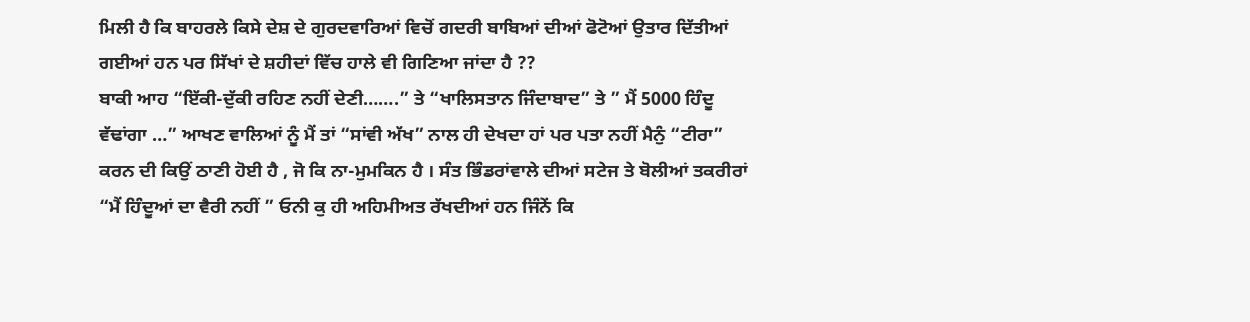ਮਿਲੀ ਹੈ ਕਿ ਬਾਹਰਲੇ ਕਿਸੇ ਦੇਸ਼ ਦੇ ਗੁਰਦਵਾਰਿਆਂ ਵਿਚੋਂ ਗਦਰੀ ਬਾਬਿਆਂ ਦੀਆਂ ਫੋਟੋਆਂ ਉਤਾਰ ਦਿੱਤੀਆਂ ਗਈਆਂ ਹਨ ਪਰ ਸਿੱਖਾਂ ਦੇ ਸ਼ਹੀਦਾਂ ਵਿੱਚ ਹਾਲੇ ਵੀ ਗਿਣਿਆ ਜਾਂਦਾ ਹੈ ??
ਬਾਕੀ ਆਹ “ਇੱਕੀ-ਦੁੱਕੀ ਰਹਿਣ ਨਹੀਂ ਦੇਣੀ…….” ਤੇ “ਖਾਲਿਸਤਾਨ ਜਿੰਦਾਬਾਦ” ਤੇ ” ਮੈਂ 5000 ਹਿੰਦੂ ਵੱਢਾਂਗਾ …” ਆਖਣ ਵਾਲਿਆਂ ਨੂੰ ਮੈਂ ਤਾਂ “ਸਾਂਵੀ ਅੱਖ” ਨਾਲ ਹੀ ਦੇਖਦਾ ਹਾਂ ਪਰ ਪਤਾ ਨਹੀਂ ਮੈਨੁੰ “ਟੀਰਾ” ਕਰਨ ਦੀ ਕਿਉਂ ਠਾਣੀ ਹੋਈ ਹੈ , ਜੋ ਕਿ ਨਾ-ਮੁਮਕਿਨ ਹੈ । ਸੰਤ ਭਿੰਡਰਾਂਵਾਲੇ ਦੀਆਂ ਸਟੇਜ ਤੇ ਬੋਲੀਆਂ ਤਕਰੀਰਾਂ “ਮੈਂ ਹਿੰਦੂਆਂ ਦਾ ਵੈਰੀ ਨਹੀਂ ” ਓਨੀ ਕੁ ਹੀ ਅਹਿਮੀਅਤ ਰੱਖਦੀਆਂ ਹਨ ਜਿੰਨੇਂ ਕਿ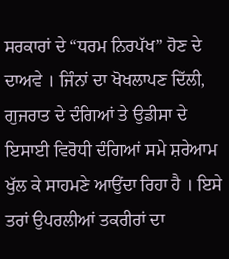ਸਰਕਾਰਾਂ ਦੇ “ਧਰਮ ਨਿਰਪੱਖ” ਹੋਣ ਦੇ ਦਾਅਵੇ । ਜਿੰਨਾਂ ਦਾ ਖੋਖਲਾਪਣ ਦਿੱਲੀ, ਗੁਜਰਾਤ ਦੇ ਦੰਗਿਆਂ ਤੇ ਉਡੀਸਾ ਦੇ ਇਸਾਈ ਵਿਰੋਧੀ ਦੰਗਿਆਂ ਸਮੇ ਸ਼ਰੇਆਮ ਖੁੱਲ ਕੇ ਸਾਹਮਣੇ ਆਉਂਦਾ ਰਿਹਾ ਹੈ । ਇਸੇ ਤਰਾਂ ਉਪਰਲੀਆਂ ਤਕਰੀਰਾਂ ਦਾ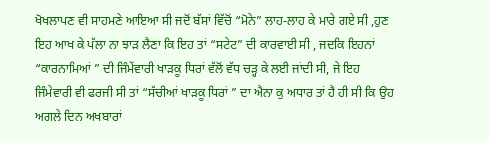ਖੋਖਲਾਪਣ ਵੀ ਸਾਹਮਣੇ ਆਇਆ ਸੀ ਜਦੋਂ ਬੱਸਾਂ ਵਿੱਚੋਂ “ਮੋਨੇ” ਲਾਹ-ਲਾਹ ਕੇ ਮਾਰੇ ਗਏ ਸੀ ,ਹੁਣ ਇਹ ਆਖ ਕੇ ਪੱਲਾ ਨਾ ਝਾੜ ਲੈਣਾ ਕਿ ਇਹ ਤਾਂ “ਸਟੇਟ” ਦੀ ਕਾਰਵਾਈ ਸੀ , ਜਦਕਿ ਇਹਨਾਂ “ਕਾਰਨਾਮਿਆਂ ” ਦੀ ਜਿੰਮੇਂਵਾਰੀ ਖਾੜਕੂ ਧਿਰਾਂ ਵੱਲੋਂ ਵੱਧ ਚੜ੍ਹ ਕੇ ਲਈ ਜਾਂਦੀ ਸੀ, ਜੇ ਇਹ ਜਿੰਮੇਵਾਰੀ ਵੀ ਫਰਜੀ ਸੀ ਤਾਂ “ਸੱਚੀਆਂ ਖਾੜਕੂ ਧਿਰਾਂ ” ਦਾ ਐਨਾ ਕੁ ਅਧਾਰ ਤਾਂ ਹੈ ਹੀ ਸੀ ਕਿ ਉਹ ਅਗਲੇ ਦਿਨ ਅਖਬਾਰਾਂ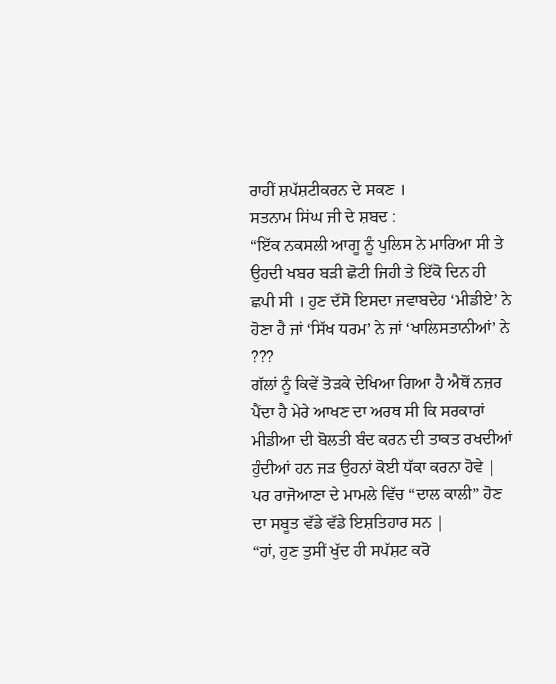ਰਾਹੀਂ ਸ਼ਪੱਸ਼ਟੀਕਰਨ ਦੇ ਸਕਣ ।
ਸਤਨਾਮ ਸਿਂਘ ਜੀ ਦੇ ਸ਼ਬਦ :
“ਇੱਕ ਨਕਸਲੀ ਆਗੂ ਨੂੰ ਪੁਲਿਸ ਨੇ ਮਾਰਿਆ ਸੀ ਤੇ ਉਹਦੀ ਖਬਰ ਬੜੀ ਛੋਟੀ ਜਿਹੀ ਤੇ ਇੱਕੋ ਦਿਨ ਹੀ ਛਪੀ ਸੀ । ਹੁਣ ਦੱਸੋ ਇਸਦਾ ਜਵਾਬਦੇਹ ‘ਮੀਡੀਏ’ ਨੇ ਹੋਣਾ ਹੈ ਜਾਂ ‘ਸਿੱਖ ਧਰਮ’ ਨੇ ਜਾਂ ‘ਖਾਲਿਸਤਾਨੀਆਂ’ ਨੇ ???
ਗੱਲਾਂ ਨੂੰ ਕਿਵੇਂ ਤੋੜਕੇ ਦੇਖਿਆ ਗਿਆ ਹੈ ਐਥੋਂ ਨਜ਼ਰ ਪੈਂਦਾ ਹੈ ਮੇਰੇ ਆਖਣ ਦਾ ਅਰਥ ਸੀ ਕਿ ਸਰਕਾਰਾਂ ਮੀਡੀਆ ਦੀ ਬੋਲਤੀ ਬੰਦ ਕਰਨ ਦੀ ਤਾਕਤ ਰਖਦੀਆਂ ਹੁੰਦੀਆਂ ਹਨ ਜੜ ਉਹਨਾਂ ਕੋਈ ਧੱਕਾ ਕਰਨਾ ਹੋਵੇ | ਪਰ ਰਾਜੋਆਣਾ ਦੇ ਮਾਮਲੇ ਵਿੱਚ “ਦਾਲ ਕਾਲੀ” ਹੋਣ ਦਾ ਸਬੂਤ ਵੱਡੇ ਵੱਡੇ ਇਸ਼ਤਿਹਾਰ ਸਨ |
“ਹਾਂ, ਹੁਣ ਤੁਸੀਂ ਖੁੱਦ ਹੀ ਸਪੱਸ਼ਟ ਕਰੋ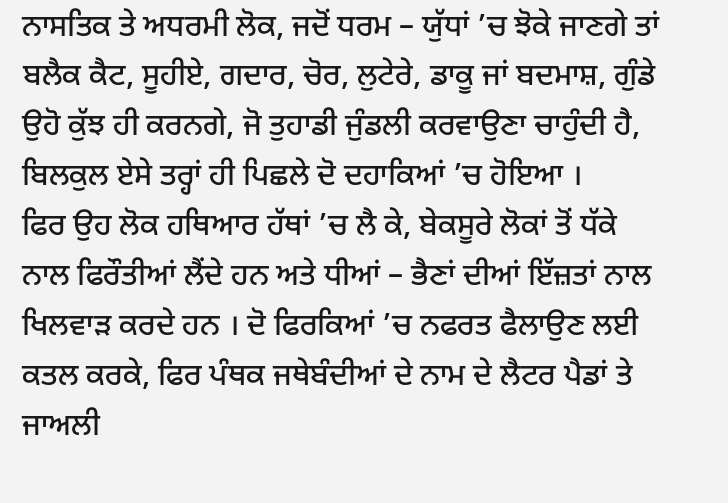ਨਾਸਤਿਕ ਤੇ ਅਧਰਮੀ ਲੋਕ, ਜਦੋਂ ਧਰਮ – ਯੁੱਧਾਂ ’ਚ ਝੋਕੇ ਜਾਣਗੇ ਤਾਂ ਬਲੈਕ ਕੈਟ, ਸੂਹੀਏ, ਗਦਾਰ, ਚੋਰ, ਲੁਟੇਰੇ, ਡਾਕੂ ਜਾਂ ਬਦਮਾਸ਼, ਗੁੰਡੇ ਉਹੋ ਕੁੱਝ ਹੀ ਕਰਨਗੇ, ਜੋ ਤੁਹਾਡੀ ਜੁੰਡਲੀ ਕਰਵਾਉਣਾ ਚਾਹੁੰਦੀ ਹੈ, ਬਿਲਕੁਲ ਏਸੇ ਤਰ੍ਹਾਂ ਹੀ ਪਿਛਲੇ ਦੋ ਦਹਾਕਿਆਂ ’ਚ ਹੋਇਆ ।
ਫਿਰ ਉਹ ਲੋਕ ਹਥਿਆਰ ਹੱਥਾਂ ’ਚ ਲੈ ਕੇ, ਬੇਕਸੂਰੇ ਲੋਕਾਂ ਤੋਂ ਧੱਕੇ ਨਾਲ ਫਿਰੌਤੀਆਂ ਲੈਂਦੇ ਹਨ ਅਤੇ ਧੀਆਂ – ਭੈਣਾਂ ਦੀਆਂ ਇੱਜ਼ਤਾਂ ਨਾਲ ਖਿਲਵਾੜ ਕਰਦੇ ਹਨ । ਦੋ ਫਿਰਕਿਆਂ ’ਚ ਨਫਰਤ ਫੈਲਾਉਣ ਲਈ ਕਤਲ ਕਰਕੇ, ਫਿਰ ਪੰਥਕ ਜਥੇਬੰਦੀਆਂ ਦੇ ਨਾਮ ਦੇ ਲੈਟਰ ਪੈਡਾਂ ਤੇ ਜਾਅਲੀ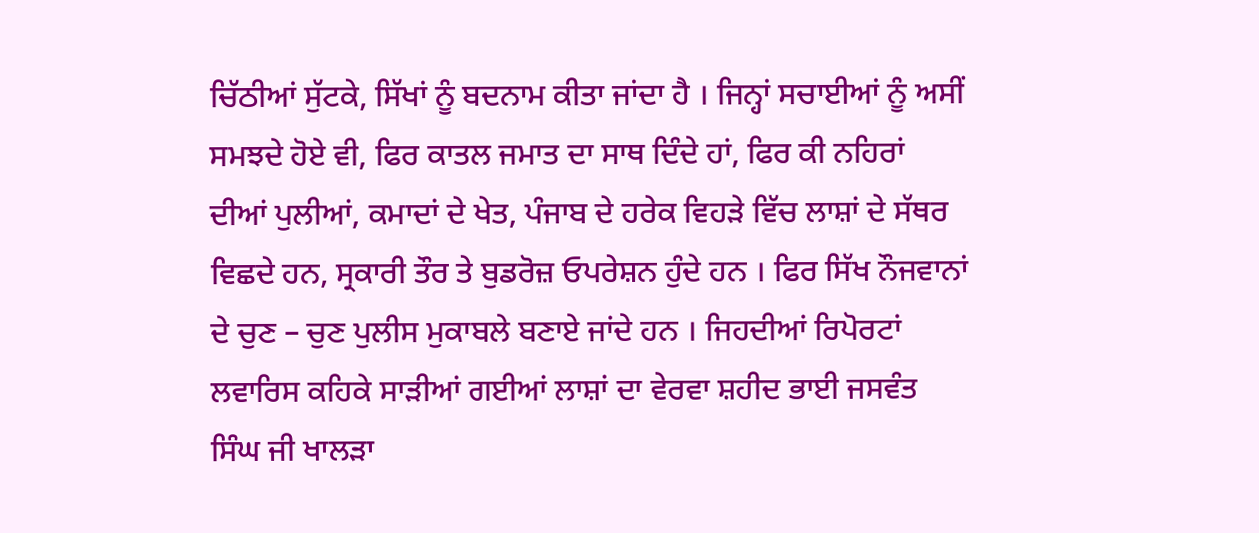ਚਿੱਠੀਆਂ ਸੁੱਟਕੇ, ਸਿੱਖਾਂ ਨੂੰ ਬਦਨਾਮ ਕੀਤਾ ਜਾਂਦਾ ਹੈ । ਜਿਨ੍ਹਾਂ ਸਚਾਈਆਂ ਨੂੰ ਅਸੀਂ ਸਮਝਦੇ ਹੋਏ ਵੀ, ਫਿਰ ਕਾਤਲ ਜਮਾਤ ਦਾ ਸਾਥ ਦਿੰਦੇ ਹਾਂ, ਫਿਰ ਕੀ ਨਹਿਰਾਂ ਦੀਆਂ ਪੁਲੀਆਂ, ਕਮਾਦਾਂ ਦੇ ਖੇਤ, ਪੰਜਾਬ ਦੇ ਹਰੇਕ ਵਿਹੜੇ ਵਿੱਚ ਲਾਸ਼ਾਂ ਦੇ ਸੱਥਰ ਵਿਛਦੇ ਹਨ, ਸ੍ਰਕਾਰੀ ਤੌਰ ਤੇ ਬੁਡਰੋਜ਼ ਓਪਰੇਸ਼ਨ ਹੁੰਦੇ ਹਨ । ਫਿਰ ਸਿੱਖ ਨੌਜਵਾਨਾਂ ਦੇ ਚੁਣ – ਚੁਣ ਪੁਲੀਸ ਮੁਕਾਬਲੇ ਬਣਾਏ ਜਾਂਦੇ ਹਨ । ਜਿਹਦੀਆਂ ਰਿਪੋਰਟਾਂ ਲਵਾਰਿਸ ਕਹਿਕੇ ਸਾੜੀਆਂ ਗਈਆਂ ਲਾਸ਼ਾਂ ਦਾ ਵੇਰਵਾ ਸ਼ਹੀਦ ਭਾਈ ਜਸਵੰਤ ਸਿੰਘ ਜੀ ਖਾਲੜਾ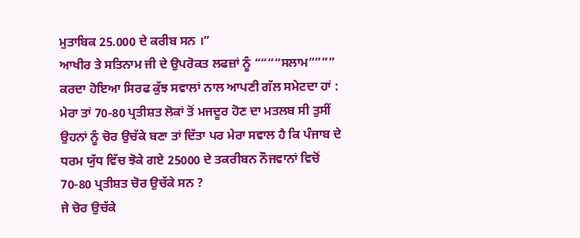ਮੁਤਾਬਿਕ 25.000 ਦੇ ਕਰੀਬ ਸਨ ।”
ਆਖੀਰ ਤੇ ਸਤਿਨਾਮ ਜੀ ਦੇ ਉਪਰੋਕਤ ਲਫਜ਼ਾਂ ਨੂੰ ““““ਸਲਾਮ”””” ਕਰਦਾ ਹੋਇਆ ਸਿਰਫ ਕੁੱਝ ਸਵਾਲਾਂ ਨਾਲ ਆਪਣੀ ਗੱਲ ਸਮੇਟਦਾ ਹਾਂ :
ਮੇਰਾ ਤਾਂ 70-80 ਪ੍ਰਤੀਸ਼ਤ ਲੋਕਾਂ ਤੋਂ ਮਜਦੂਰ ਹੋਣ ਦਾ ਮਤਲਬ ਸੀ ਤੁਸੀਂ ਉਹਨਾਂ ਨੂੰ ਚੋਰ ਉਚੱਕੇ ਬਣਾ ਤਾਂ ਦਿੱਤਾ ਪਰ ਮੇਰਾ ਸਵਾਲ ਹੈ ਕਿ ਪੰਜਾਬ ਦੇ ਧਰਮ ਯੁੱਧ ਵਿੱਚ ਝੋਕੇ ਗਏ 25000 ਦੇ ਤਕਰੀਬਨ ਨੌਜਵਾਨਾਂ ਵਿਚੋਂ 70-80 ਪ੍ਰਤੀਸ਼ਤ ਚੋਰ ਉਚੱਕੇ ਸਨ ?
ਜੇ ਚੋਰ ਉਚੱਕੇ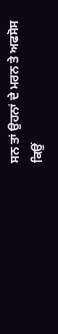ਸਨ ਤਾਂ ਉਹਨਾਂ ਦੇ ਮਰਨ ਤੇ ਅਫਸੋਸ ਕਿਉਂ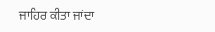ਜਾਹਿਰ ਕੀਤਾ ਜਾਂਦਾ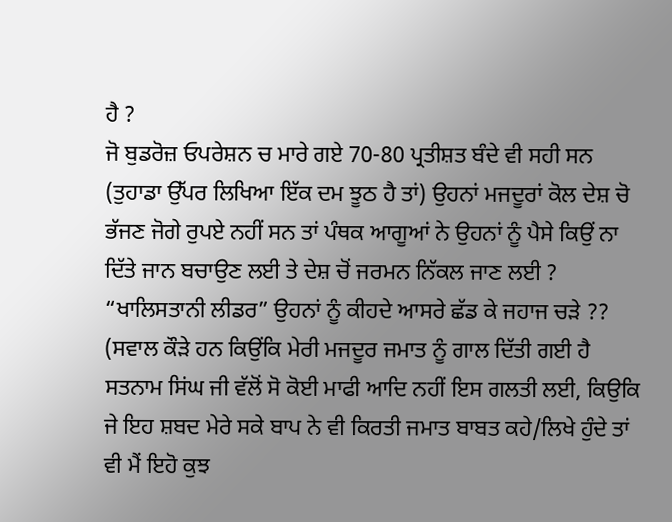ਹੈ ?
ਜੋ ਬੁਡਰੋਜ਼ ਓਪਰੇਸ਼ਨ ਚ ਮਾਰੇ ਗਏ 70-80 ਪ੍ਰਤੀਸ਼ਤ ਬੰਦੇ ਵੀ ਸਹੀ ਸਨ (ਤੁਹਾਡਾ ਉੱਪਰ ਲਿਖਿਆ ਇੱਕ ਦਮ ਝੂਠ ਹੈ ਤਾਂ) ਉਹਨਾਂ ਮਜਦੂਰਾਂ ਕੋਲ ਦੇਸ਼ ਚੋ ਭੱਜਣ ਜੋਗੇ ਰੁਪਏ ਨਹੀਂ ਸਨ ਤਾਂ ਪੰਥਕ ਆਗੂਆਂ ਨੇ ਉਹਨਾਂ ਨੂੰ ਪੈਸੇ ਕਿਉਂ ਨਾ ਦਿੱਤੇ ਜਾਨ ਬਚਾਉਣ ਲਈ ਤੇ ਦੇਸ਼ ਚੋਂ ਜਰਮਨ ਨਿੱਕਲ ਜਾਣ ਲਈ ?
“ਖਾਲਿਸਤਾਨੀ ਲੀਡਰ” ਉਹਨਾਂ ਨੂੰ ਕੀਹਦੇ ਆਸਰੇ ਛੱਡ ਕੇ ਜਹਾਜ ਚੜੇ ??
(ਸਵਾਲ ਕੌੜੇ ਹਨ ਕਿਉਂਕਿ ਮੇਰੀ ਮਜਦੂਰ ਜਮਾਤ ਨੂੰ ਗਾਲ ਦਿੱਤੀ ਗਈ ਹੈ ਸਤਨਾਮ ਸਿਂਘ ਜੀ ਵੱਲੋਂ ਸੋ ਕੋਈ ਮਾਫੀ ਆਦਿ ਨਹੀਂ ਇਸ ਗਲਤੀ ਲਈ, ਕਿਉਕਿ ਜੇ ਇਹ ਸ਼ਬਦ ਮੇਰੇ ਸਕੇ ਬਾਪ ਨੇ ਵੀ ਕਿਰਤੀ ਜਮਾਤ ਬਾਬਤ ਕਹੇ/ਲਿਖੇ ਹੁੰਦੇ ਤਾਂ ਵੀ ਮੈਂ ਇਹੋ ਕੁਝ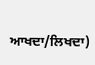ਆਖਦਾ/ਲਿਖਦਾ)